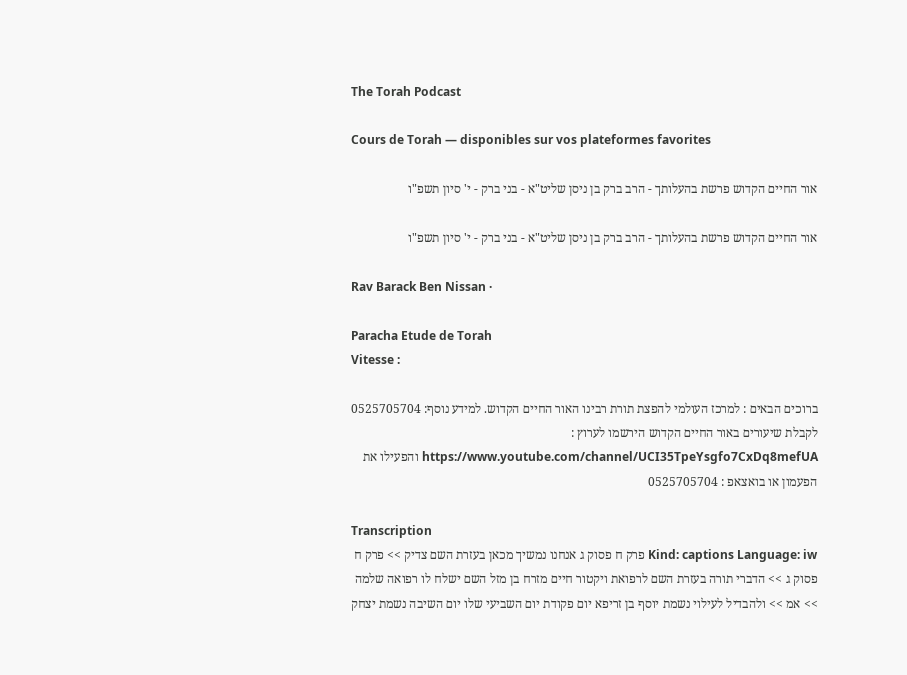The Torah Podcast

Cours de Torah — disponibles sur vos plateformes favorites

אור החיים הקדוש פרשת בהעלותך - הרב ברק בן ניסן שליט"א - בני ברק - י' סיון תשפ"ו

אור החיים הקדוש פרשת בהעלותך - הרב ברק בן ניסן שליט"א - בני ברק - י' סיון תשפ"ו

Rav Barack Ben Nissan ·

Paracha Etude de Torah
Vitesse :

ברוכים הבאים : למרכז העולמי להפצת תורת רבינו האור החיים הקדוש. למידע נוסף: 0525705704 לקבלת שיעורים באור החיים הקדוש הירשמו לערוץ : https://www.youtube.com/channel/UCI35TpeYsgfo7CxDq8mefUA והפעילו את הפעמון או בואצאפ : 0525705704

Transcription
Kind: captions Language: iw פרק ח פסוק ג אנחנו נמשיך מכאן בעזרת השם צדיק >> פרק ח פסוק ג >> הדברי תורה בעזרת השם לרפואת ויקטור חיים מזרח בן מזל השם ישלח לו רפואה שלמה >> אמ >> ולהבדיל לעילוי נשמת יוסף בן זריפא יום פקודת יום השביעי שלו יום השיבה נשמת יצחק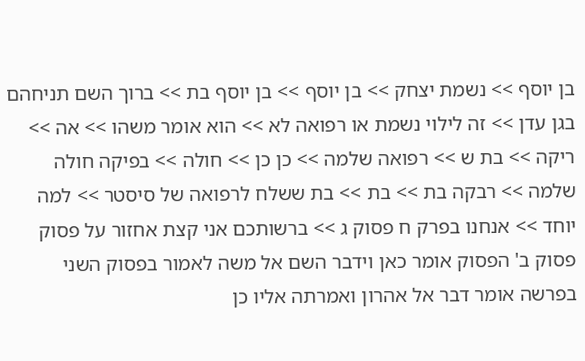בן יוסף >> נשמת יצחק >> בן יוסף >> בן יוסף בת >> ברוך השם תניחהם בגן עדן >> זה לילוי נשמת או רפואה לא >> הוא אומר משהו >> אה >> ריקה >> בת ש >> רפואה שלמה >> כן כן >> חולה >> בפיקה חולה שלמה >> רבקה בת >> בת >> בת ששלח לרפואה של סיסטר >> למה יוחד >> אנחנו בפרק ח פסוק ג >> ברשותכם אני קצת אחזור על פסוק פסוק ב' הפסוק אומר כאן וידבר השם אל משה לאמור בפסוק השני בפרשה אומר דבר אל אהרון ואמרתה אליו כן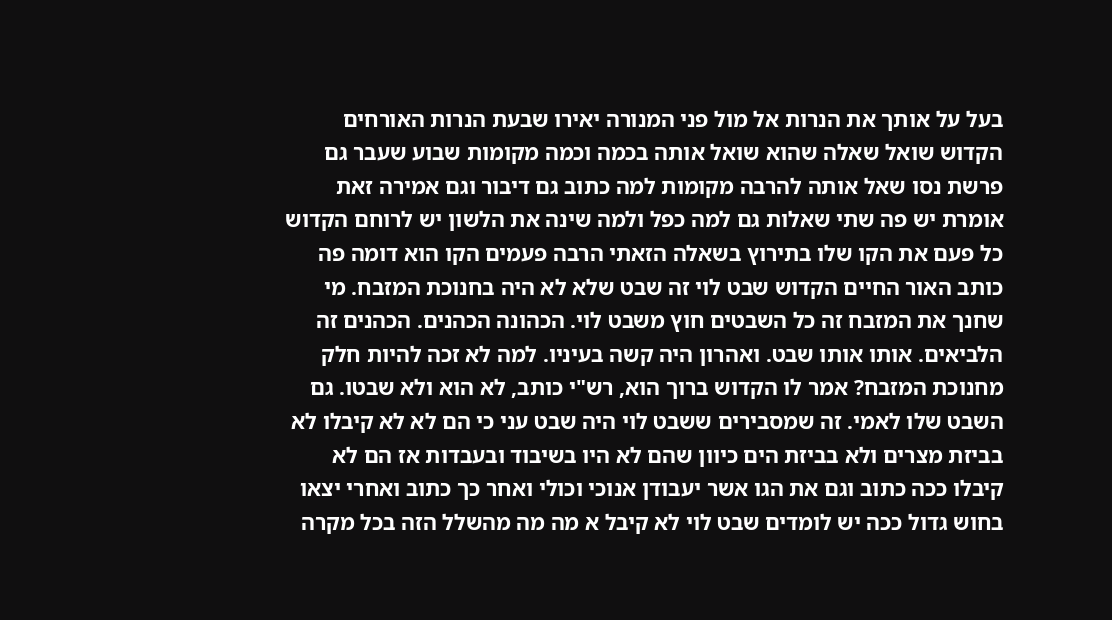בעל על אותך את הנרות אל מול פני המנורה יאירו שבעת הנרות האורחים הקדוש שואל שאלה שהוא שואל אותה בכמה וכמה מקומות שבוע שעבר גם פרשת נסו שאל אותה להרבה מקומות למה כתוב גם דיבור וגם אמירה זאת אומרת יש פה שתי שאלות גם למה כפל ולמה שינה את הלשון יש לרוחם הקדוש כל פעם את הקו שלו בתירוץ בשאלה הזאתי הרבה פעמים הקו הוא דומה פה כותב האור החיים הקדוש שבט לוי זה שבט שלא לא היה בחנוכת המזבח. מי שחנך את המזבח זה כל השבטים חוץ משבט לוי. הכהונה הכהנים. הכהנים זה הלביאים. אותו אותו שבט. ואהרון היה קשה בעיניו. למה לא זכה להיות חלק מחנוכת המזבח? אמר לו הקדוש ברוך הוא, רש"י כותב, לא הוא ולא שבטו. גם השבט שלו לאמי. זה שמסבירים ששבט לוי היה שבט עני כי הם לא לא קיבלו לא בביזת מצרים ולא בביזת הים כיוון שהם לא היו בשיבוד ובעבדות אז הם לא קיבלו ככה כתוב וגם את הגו אשר יעבודן אנוכי וכולי ואחר כך כתוב ואחרי יצאו בחוש גדול ככה יש לומדים שבט לוי לא קיבל א מה מה מהשלל הזה בכל מקרה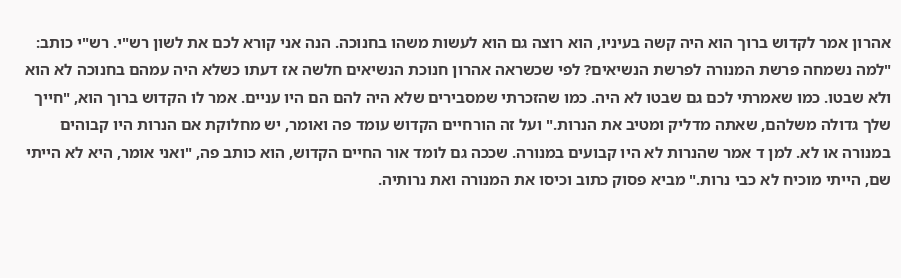אהרון אמר לקדוש ברוך הוא היה קשה בעיניו, הוא רוצה גם הוא לעשות משהו בחנוכה. הנה אני קורא לכם את לשון רש"י. רש"י כותב: "למה נשמחה פרשת המנורה לפרשת הנשיאים? לפי שכשראה אהרון חנוכת הנשיאים חלשה אז דעתו כשלא היה עמהם בחנוכה לא הוא ולא שבטו. כמו שאמרתי לכם גם שבטו לא היה. כמו שהזכרתי שמסבירים שלא היה להם הם היו עניים. אמר לו הקדוש ברוך הוא, "חייך שלך גדולה משלהם, שאתה מדליק ומטיב את הנרות." ועל זה הורחיים הקדוש עומד פה ואומר, יש מחלוקת אם הנרות היו קבוהים במנורה או לא. למן ד אמר שהנרות לא היו קבועים במנורה. שככה גם לומד אור החיים הקדוש, הוא כותב פה, "ואני אומר, היא לא הייתי שם, הייתי מוכיח לא כבי נרות." מביא פסוק כתוב וכיסו את המנורה ואת נרותיה.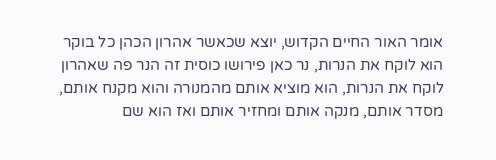אומר האור החיים הקדוש, יוצא שכאשר אהרון הכהן כל בוקר הוא לוקח את הנרות, נר כאן פירושו כוסית זה הנר פה שאהרון לוקח את הנרות, הוא מוציא אותם מהמנורה והוא מקנח אותם, מסדר אותם, מנקה אותם ומחזיר אותם ואז הוא שם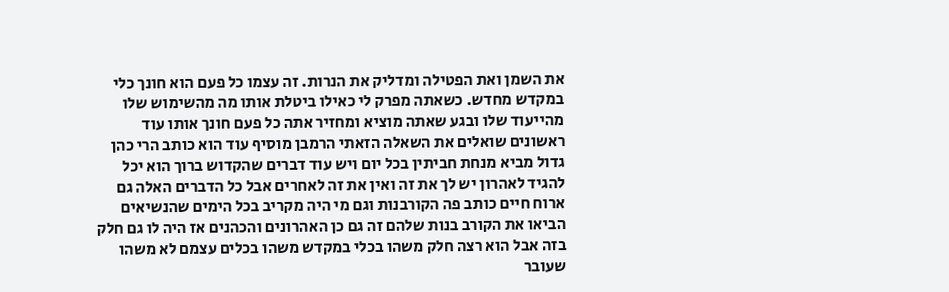את השמן ואת הפטילה ומדליק את הנרות. זה עצמו כל פעם הוא חונך כלי במקדש מחדש. כשאתה מפרק לי כאילו ביטלת אותו מה מהשימוש שלו מהייעוד שלו ובגע שאתה מוציא ומחזיר אתה כל פעם חונך אותו עוד ראשונים שואלים את השאלה הזאתי הרמבן מוסיף עוד הוא כותב הרי כהן גדול מביא מנחת חביתין בכל יום ויש עוד דברים שהקדוש ברוך הוא יכל להגיד לאהרון יש לך את זה ואין את זה לאחרים אבל כל הדברים האלה גם ארוח חיים כותב פה הקורבנות וגם מי היה מקריב בכל הימים שהנשיאים הביאו את הקורב בנות שלהם זה גם כן האהרונים והכהנים אז היה לו גם חלק בזה אבל הוא רצה חלק משהו בכלי במקדש משהו בכלים עצמם לא משהו שעובר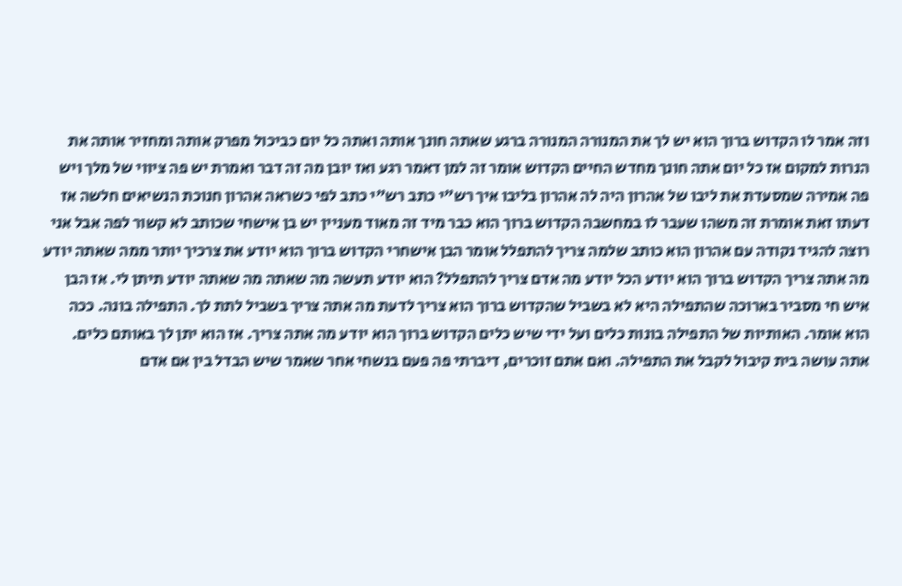וזה אמר לו הקדוש ברוך הוא יש לך את המנורה המנורה ברגע שאתה חונך אותה ואתה כל יום כביכול מפרק אותה ומחזיר אותה את הנרות למקום אז כל יום אתה חונך מחדש החיים הקדוש אומר זה למן דאמר רגע ואז יובן מה זה דבר ואמרת יש פה ציווי של מלך ויש פה אמירה שמסעדת את ליבו של אהרון היה לה אהרון בליבו איך רש"י כתב רש"י כתב לפי כשראה אהרון חנוכת הנשיאים חלשה אז דעתו זאת אומרת זה משהו שעבר לו במחשבה הקדוש ברוך הוא כבר מיד זה מאוד מעניין יש בן אישחי שכותב לא קשור לפה אבל אני רוצה להגיד נקודה עם אהרון הוא כותב שלמה צריך להתפלל אומר הבן אישחרי הקדוש ברוך הוא יודע את צרכיך יותר ממה שאתה יודע מה אתה צריך הקדוש ברוך הוא יודע הכל יודע מה אדם צריך להתפלל? הוא יודע תעשה מה שאתה מה שאתה יודע תיתן לי. אז הבן איש חי מסביר בארוכה שהתפילה היא לא בשביל שהקדוש ברוך הוא צריך לדעת מה אתה צריך בשביל לתת לך. התפילה בונה. ככה הוא אומר. האותיות של התפילה בונות כלים ועל ידי שיש כלים הקדוש ברוך הוא יודע מה אתה צריך. אז הוא יתן לך באותם כלים. אתה עושה בית קיבול לקבל את התפילה. ואם אתם זוכרים, דיברתי פה פעם בנשחי אחר שאמר שיש הבדל בין אם אדם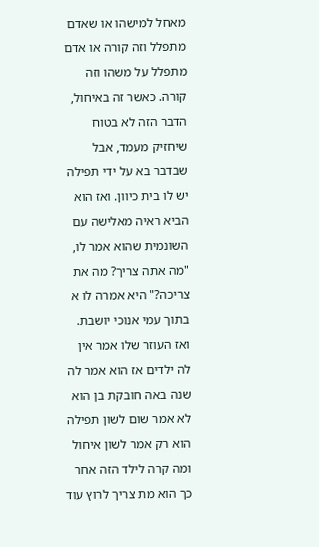מאחל למישהו או שאדם מתפלל וזה קורה או אדם מתפלל על משהו וזה קורה. כאשר זה באיחול, הדבר הזה לא בטוח שיחזיק מעמד, אבל שבדבר בא על ידי תפילה יש לו בית כיוון. ואז הוא הביא ראיה מאלישה עם השונמית שהוא אמר לו, "מה אתה צריך? מה את צריכה?" היא אמרה לו א בתוך עמי אנוכי יושבת. ואז העוזר שלו אמר אין לה ילדים אז הוא אמר לה שנה באה חובקת בן הוא לא אמר שום לשון תפילה הוא רק אמר לשון איחול ומה קרה לילד הזה אחר כך הוא מת צריך לרוץ עוד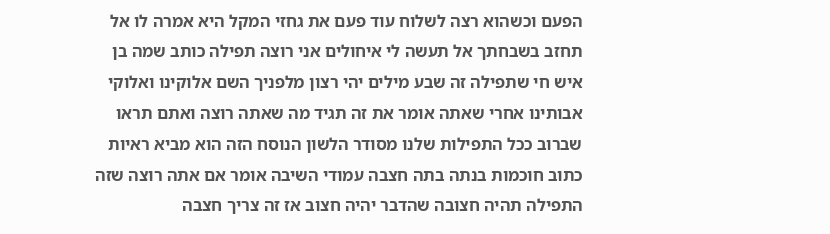הפעם וכשהוא רצה לשלוח עוד פעם את גחזי המקל היא אמרה לו אל תחזב בשבחתך אל תעשה לי איחולים אני רוצה תפילה כותב שמה בן איש חי שתפילה זה שבע מילים יהי רצון מלפניך השם אלוקינו ואלוקי אבותינו אחרי שאתה אומר את זה תגיד מה שאתה רוצה ואתם תראו שברוב ככל התפילות שלנו מסודר הלשון הנוסח הזה הוא מביא ראיות כתוב חוכמות בנתה בתה חצבה עמודי השיבה אומר אם אתה רוצה שזה התפילה תהיה חצובה שהדבר יהיה חצוב אז זה צריך חצבה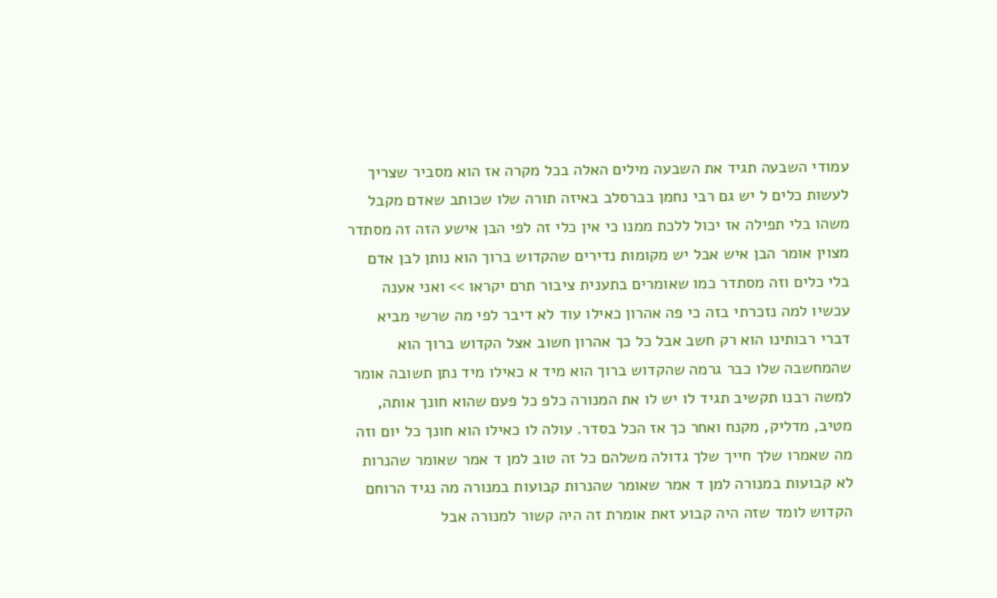עמודי השבעה תגיד את השבעה מילים האלה בכל מקרה אז הוא מסביר שצריך לעשות כלים ל יש גם רבי נחמן בברסלב באיזה תורה שלו שכותב שאדם מקבל משהו בלי תפילה אז יכול ללכת ממנו כי אין כלי זה לפי הבן אישע הזה זה מסתדר מצוין אומר הבן איש אבל יש מקומות נדירים שהקדוש ברוך הוא נותן לבן אדם בלי כלים וזה מסתדר כמו שאומרים בתענית ציבור תרם יקראו >> ואני אענה עכשיו למה נזכרתי בזה כי פה אהרון כאילו עוד לא דיבר לפי מה שרשי מביא דברי רבותינו הוא רק חשב אבל כל כך אהרון חשוב אצל הקדוש ברוך הוא שהמחשבה שלו כבר גרמה שהקדוש ברוך הוא מיד א כאילו מיד נתן תשובה אומר למשה רבנו תקשיב תגיד לו יש לו את המנורה כלפ כל פעם שהוא חונך אותה, מטיב, מדליק, מקנח ואחר כך אז הכל בסדר. עולה לו כאילו הוא חונך כל יום וזה מה שאמרו שלך חייך שלך גדולה משלהם כל זה טוב למן ד אמר שאומר שהנרות לא קבועות במנורה למן ד אמר שאומר שהנרות קבועות במנורה מה נגיד הרוחם הקדוש לומד שזה היה קבוע זאת אומרת זה היה קשור למנורה אבל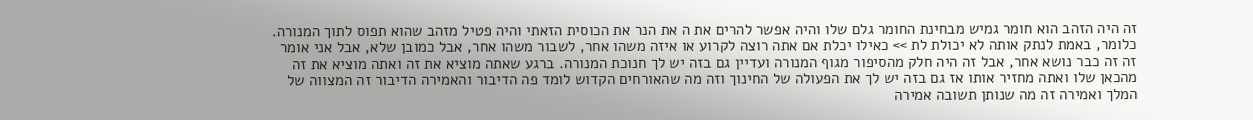זה היה הזהב הוא חומר גמיש מבחינת החומר גלם שלו והיה אפשר להרים את ה את הנר את הכוסית הזאתי והיה פטיל מזהב שהוא תפוס לתוך המנורה. כלומר, באמת לנתק אותה לא יכולת לת >> כאילו יכלת אם אתה רוצה לקרוע או איזה משהו אחר, לשבור משהו אחר, אבל כמובן שלא, אבל אני אומר זה זה כבר נושא אחר, אבל זה היה חלק מהסיפור מגוף המנורה ועדיין גם בזה יש לך חנוכת המנורה. ברגע שאתה מוציא את זה ואתה מוציא את זה מהכאן שלו ואתה מחזיר אותו אז גם בזה יש לך את הפעולה של החינוך וזה מה שהאורחים הקדוש לומד פה הדיבור והאמירה הדיבור זה המצווה של המלך ואמירה זה מה שנותן תשובה אמירה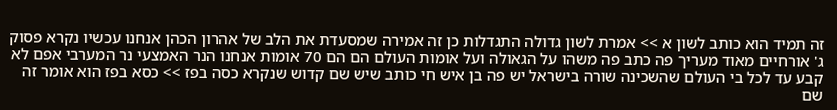זה תמיד הוא כותב לשון א >> אמרת לשון גדולה התגדלות כן זה אמירה שמסעדת את הלב של אהרון הכהן אנחנו עכשיו נקרא פסוק ג' אורחיים מאוד מעריך פה כתב פה משהו על הגאולה ועל אומות העולם הם הם 70 אומות אנחנו הנר האמצעי נר המערבי אפם לא קבע עד לכל בי העולם שהשכינה שורה בישראל יש פה בן איש חי כותב שיש שם קדוש שנקרא כסה בפז >> כסא בפז הוא אומר זה שם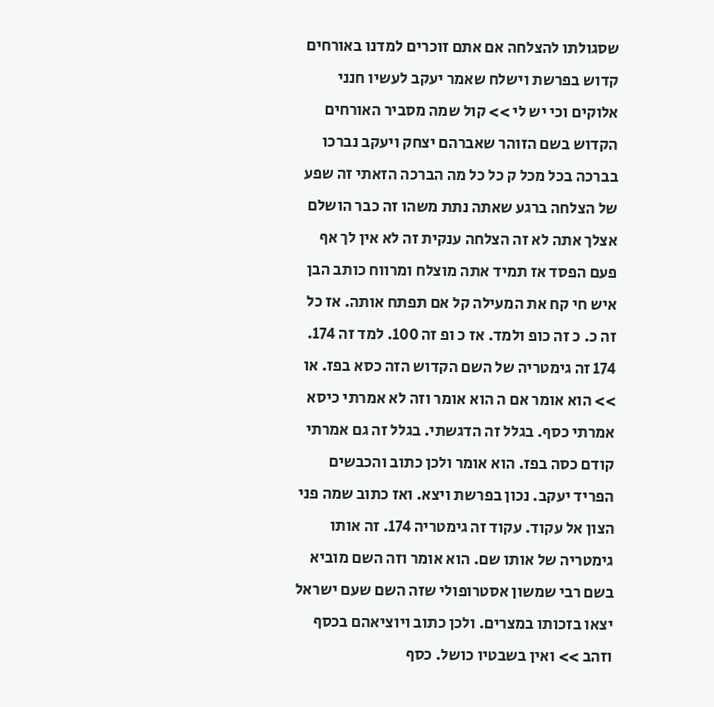שסגולתו להצלחה אם אתם זוכרים למדנו באורחים קדוש בפרשת וישלח שאמר יעקב לעשיו חנני אלוקים וכי יש לי >> קול שמה מסביר האורחים הקדוש בשם הזוהר שאברהם יצחק ויעקב נברכו בברכה בכל מכל ק כל כל מה הברכה הזאתי זה שפע של הצלחה ברגע שאתה נתת משהו זה כבר הושלם אצלך אתה לא זה הצלחה ענקית זה לא אין לך אף פעם הפסד אז תמיד אתה מוצלח ומרווח כותב הבן איש חי קח את המעילה קל אם תפתח אותה. אז כל זה כ. כ זה כופ ולמד. אז כ ופ זה 100. למד זה 174. 174 זה גימטריה של השם הקדוש הזה כסא בפז. או >> הוא אומר אם ה הוא אומר וזה לא אמרתי כיסא אמרתי כסף. בגלל זה הדגשתי. בגלל זה גם אמרתי קודם כסה בפז. הוא אומר ולכן כתוב והכבשים הפריד יעקב. נכון בפרשת ויצא. ואז כתוב שמה פני הצון אל עקוד. עקוד זה גימטריה 174. זה אותו גימטריה של אותו שם. הוא אומר וזה השם מוביא בשם רבי שמשון אסטרופולי שזה השם שעם ישראל יצאו בזכותו במצרים. ולכן כתוב ויוציאהם בכסף וזהב >> ואין בשבטיו כושל. כסף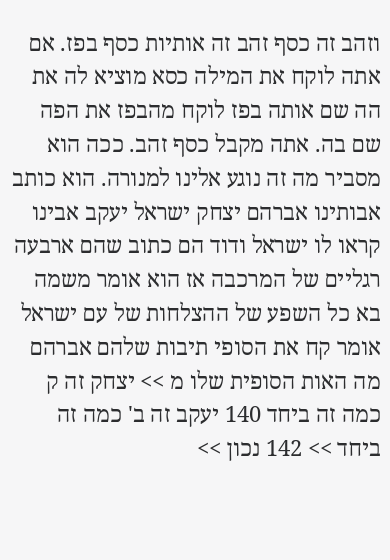וזהב זה כסף זהב זה אותיות כסף בפז. אם אתה לוקח את המילה כסא מוציא לה את הה שם אותה בפז לוקח מהבפז את הפה שם בה. אתה מקבל כסף זהב. ככה הוא מסביר מה זה נוגע אלינו למנורה. הוא כותב אבותינו אברהם יצחק ישראל יעקב אבינו קראו לו ישראל ודוד הם כתוב שהם ארבעה רגליים של המרכבה אז הוא אומר משמה בא כל השפע של ההצלחות של עם ישראל אומר קח את הסופי תיבות שלהם אברהם מה האות הסופית שלו מ >> יצחק זה ק כמה זה ביחד 140 יעקב זה ב' כמה זה ביחד >> 142 נכון >>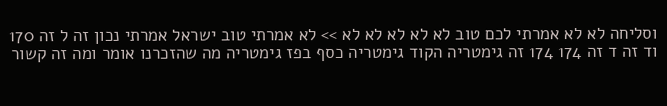וסליחה לא לא אמרתי לכם טוב לא לא לא לא לא >> לא אמרתי טוב ישראל אמרתי נכון זה ל זה 170 וד זה ד זה 174 174 זה גימטריה הקוד גימטריה כסף בפז גימטריה מה שהזכרנו אומר ומה זה קשור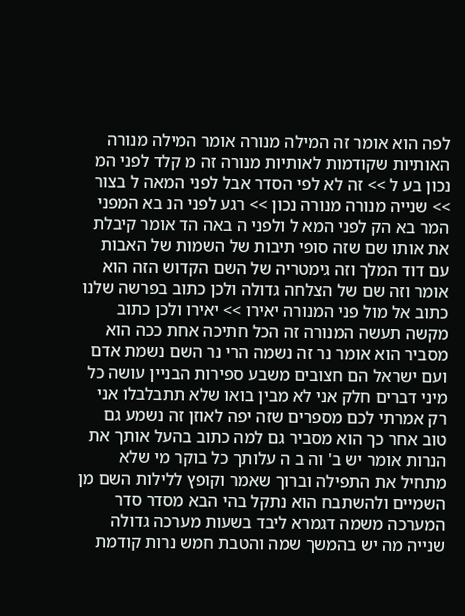לפה הוא אומר זה המילה מנורה אומר המילה מנורה האותיות שקודמות לאותיות מנורה זה מ קלד לפני המ נכון בע ל >> זה לא לפי הסדר אבל לפני המאה ל בצור >> שנייה מנורה מנורה נכון >> רגע לפני הנ בא המפני המר בא הק לפני המא ל ולפני ה באה הד אומר קיבלת את אותו שם שזה סופי תיבות של השמות של האבות עם דוד המלך וזה גימטריה של השם הקדוש הזה הוא אומר וזה שם של הצלחה גדולה ולכן כתוב בפרשה שלנו כתוב אל מול פני המנורה יאירו >> יאירו ולכן כתוב מקשה תעשה המנורה זה הכל חתיכה אחת ככה הוא מסביר הוא אומר נר זה נשמה הרי נר השם נשמת אדם ועם ישראל הם חצובים משבע ספירות הבניין עושה כל מיני דברים חלק אני לא מבין בואו שלא תתבלבלו אני רק אמרתי לכם מספרים שזה יפה לאוזן זה נשמע גם טוב אחר כך הוא מסביר גם למה כתוב בהעל אותך את הנרות אומר יש ב' וה ב ה עלותך כל בוקר מי שלא מתחיל את התפילה וברוך שאמר וקופץ ללילות השם מן השמיים ולהשתבח הוא נתקל בהי הבא מסדר סדר המערכה משמה דגמרא ליבד בשעות מערכה גדולה שנייה מה יש בהמשך שמה והטבת חמש נרות קודמת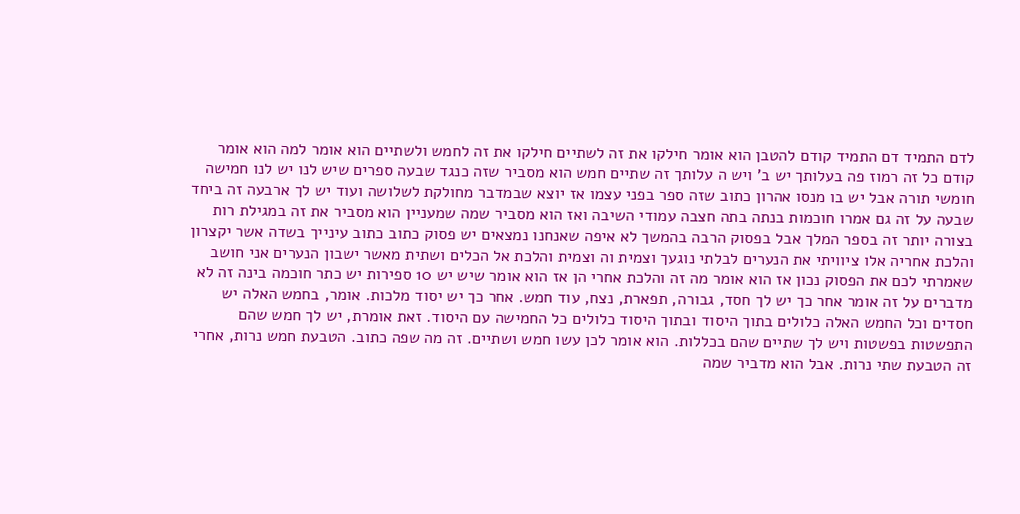לדם התמיד דם התמיד קודם להטבן הוא אומר חילקו את זה לשתיים חילקו את זה לחמש ולשתיים הוא אומר למה הוא אומר קודם כל זה רמוז פה בעלותך יש ב' ויש ה עלותך זה שתיים חמש הוא מסביר שזה כנגד שבעה ספרים שיש לנו יש לנו חמישה חומשי תורה אבל יש בו מנסו אהרון כתוב שזה ספר בפני עצמו אז יוצא שבמדבר מחולקת לשלושה ועוד יש לך ארבעה זה ביחד שבעה על זה גם אמרו חוכמות בנתה בתה חצבה עמודי השיבה ואז הוא מסביר שמה שמעניין הוא מסביר את זה במגילת רות בצורה יותר זה בספר המלך אבל בפסוק הרבה בהמשך לא איפה שאנחנו נמצאים יש פסוק כתוב כתוב עינייך בשדה אשר יקצרון והלכת אחריה אלו ציוויתי את הנערים לבלתי נוגעך וצמית וה וצמית והלכת אל הכלים ושתית מאשר ישבון הנערים אני חושב שאמרתי לכם את הפסוק נכון אז הוא אומר מה זה והלכת אחרי הן אז הוא אומר שיש יש 10 ספירות יש כתר חוכמה בינה זה לא מדברים על זה אומר אחר כך יש לך חסד, גבורה, תפארת, נצח, עוד חמש. אחר כך יש יסוד מלכות. אומר, בחמש האלה יש חסדים וכל החמש האלה כלולים בתוך היסוד ובתוך היסוד כלולים כל החמישה עם היסוד. זאת אומרת, יש לך חמש שהם התפשטות בפשטות ויש לך שתיים שהם בכללות. הוא אומר לכן עשו חמש ושתיים. זה מה שפה כתוב. הטבעת חמש נרות, אחרי זה הטבעת שתי נרות. אבל הוא מדביר שמה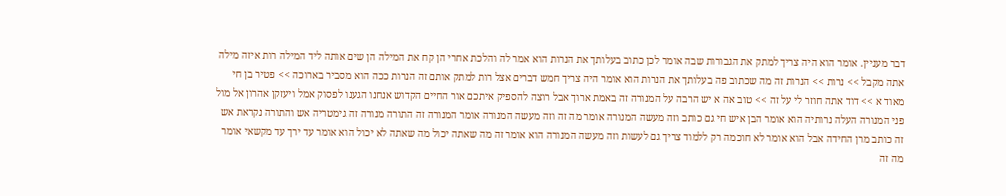דבר מעניין. אומר הוא היה צריך למתק את הגבורות שבה אומר לכן כתוב בעלותך את הנרות הוא אמר לה והלכת אחרי הן קח את המילה הן שים אותה ליד המילה רות איזה מילה אתה מקבל >> נרות >> הנרות זה מה שכתוב פה בעלותך את הנרות הוא אומר היה צריך חמש דברים אצל רות למתק אותם זה הנרות ככה הוא מסביר בארוכה >> פטיר בן חי מאוד א >> דוד אתה חוזר לי על זה >> טוב אה א יש הרבה על המנורה זה באמת ארוך אבל רוצה להספיק איתכם אור החיים הקדוש אנחנו הגענו לפסוק אמל ויעזקן אהרון אל מול פני המנורה העלה נרותיה הוא אומר הבן איש חי גם כותב וזה מעשה המנורה אומר מה זה וזה מעשה המנורה אומר המנורה זה התורה מנורה זה גימטריה אש והתורה נקראת אש זה כותב מרן החידה אבל הוא אומר לא חוכמה רק ללמוד צריך גם לעשות וזה מעשה המנורה הוא אומר זה מה שאתה יכול מה שאתה לא יכול הוא אומר עד ירך עד מקשאי אומר מה זה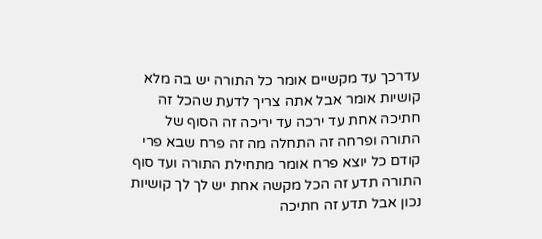עדרכך עד מקשיים אומר כל התורה יש בה מלא קושיות אומר אבל אתה צריך לדעת שהכל זה חתיכה אחת עד ירכה עד יריכה זה הסוף של התורה ופרחה זה התחלה מה זה פרח שבא פרי קודם כל יוצא פרח אומר מתחילת התורה ועד סוף התורה תדע זה הכל מקשה אחת יש לך לך קושיות נכון אבל תדע זה חתיכה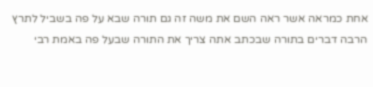אחת כמראה אשר ראה השם את משה זה גם תורה שבא על פה בשביל לתרץ הרבה דברים בתורה שבכתב אתה צריך את התורה שבעל פה באמת רבי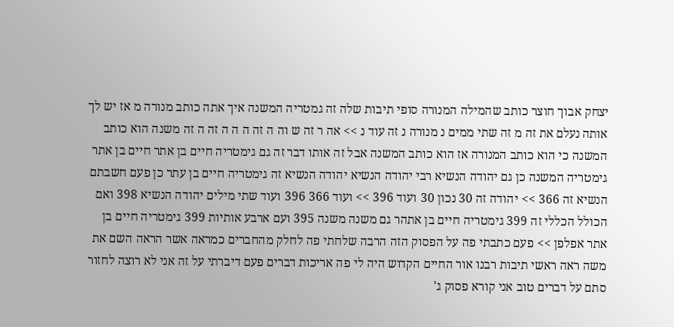יצחק אבוך חוצר כותב שהמילה המנורה סופי תיבות שלה זה גמטריה המשנה איך אתה כותב מנורה מ אז יש לך אותה נעלם את זה מ זה שתי ממים נ מנורה נ זה עוד נ >> אה ר זה ש וה ה זה ה ה ה זה ה זה משנה הוא כותב המשנה כי הוא כותב המנורה אז הוא כותב המשנה אבל זה אותו דבר זה גם גימטריה חיים בן אתר חיים בן אתר גימטריה המשנה כן גם יהודה הנשיא רבי יהודה הנשיא יהודה הנשיא זה גימטריה חיים בן עתר כן פעם חשבתם הנשיא זה 366 >> יהודה זה 30 נכון 30 ועוד 396 >> ועוד 366 396 ועוד שתי מילים יהודה הנשיא 398 ואם הכולל הכללי זה 399 גימטריה חיים בן אתהר גם משנה משנה 395 ועם ארבע אותיות 399 גימטריה חיים בן אתר אפלפן >> פעם כתבתי פה על הפסוק הזה הרבה שלחתי פה לחלק מהחברים כמראה אשר הראה השם את משה ראה ראשי תיבות רבנו אור החיים הקדוש היה לי פה אריכות דברים פעם דיברתי על זה אני לא רוצה לחזור סתם על דברים טוב אני קורא פסוק ג'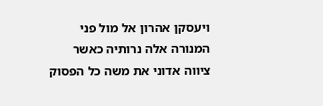ויעסקן אהרון אל מול פני המנורה אלה נרותיה כאשר ציווה אדוני את משה כל הפסוק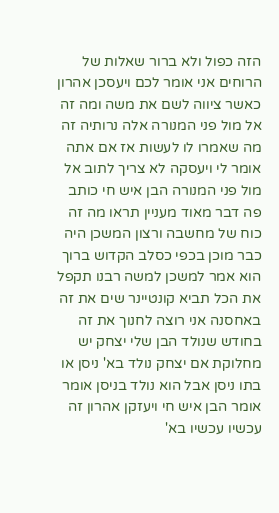הזה כפול ולא ברור שאלות של הרוחים אני אומר לכם ויעסכן אהרון כאשר ציווה לשם את משה ומה זה אל מול פני המנורה אלה נרותיה זה מה שאמרו לו לעשות אז אם אתה אומר לי ויעסקה לא צריך לתוב אל מול פני המנורה הבן איש חי כותב פה דבר מאוד מעניין תראו מה זה כוח של מחשבה ורצון המשכן היה כבר מוכן בכפי כסלב הקדוש ברוך הוא אמר למשכן למשה רבנו תקפל את הכל תביא קונטיינר שים את זה באחסנה אני רוצה לחנוך את זה בחודש שנולד הבן שלי יצחק יש מחלוקת אם יצחק נולד בא' ניסן או בתו ניסן אבל הוא נולד בניסן אומר אומר הבן איש חי ויעזקן אהרון זה עכשיו עכשיו בא'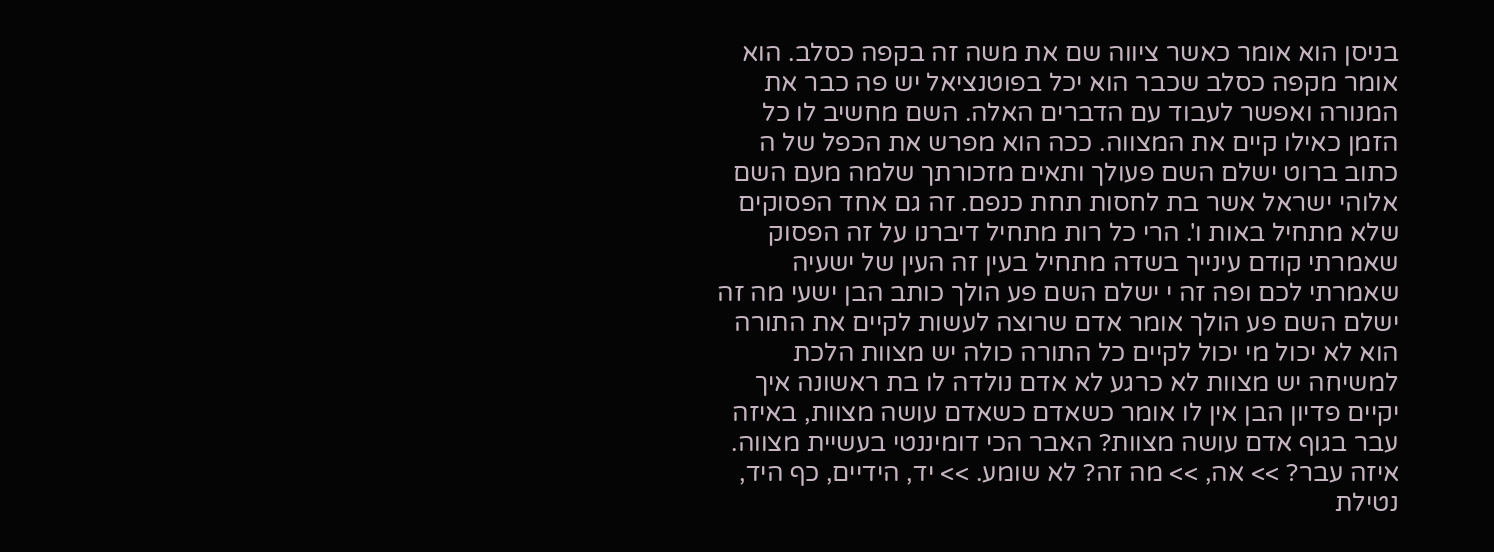בניסן הוא אומר כאשר ציווה שם את משה זה בקפה כסלב. הוא אומר מקפה כסלב שכבר הוא יכל בפוטנציאל יש פה כבר את המנורה ואפשר לעבוד עם הדברים האלה. השם מחשיב לו כל הזמן כאילו קיים את המצווה. ככה הוא מפרש את הכפל של ה כתוב ברוט ישלם השם פעולך ותאים מזכורתך שלמה מעם השם אלוהי ישראל אשר בת לחסות תחת כנפם. זה גם אחד הפסוקים שלא מתחיל באות ו'. הרי כל רות מתחיל דיברנו על זה הפסוק שאמרתי קודם עינייך בשדה מתחיל בעין זה העין של ישעיה שאמרתי לכם ופה זה י ישלם השם פע הולך כותב הבן ישעי מה זה ישלם השם פע הולך אומר אדם שרוצה לעשות לקיים את התורה הוא לא יכול מי יכול לקיים כל התורה כולה יש מצוות הלכת למשיחה יש מצוות לא כרגע לא אדם נולדה לו בת ראשונה איך יקיים פדיון הבן אין לו אומר כשאדם כשאדם עושה מצוות, באיזה עבר בגוף אדם עושה מצוות? האבר הכי דומיננטי בעשיית מצווה. איזה עבר? >> אה, >> מה זה? לא שומע. >> יד, הידיים, כף היד, נטילת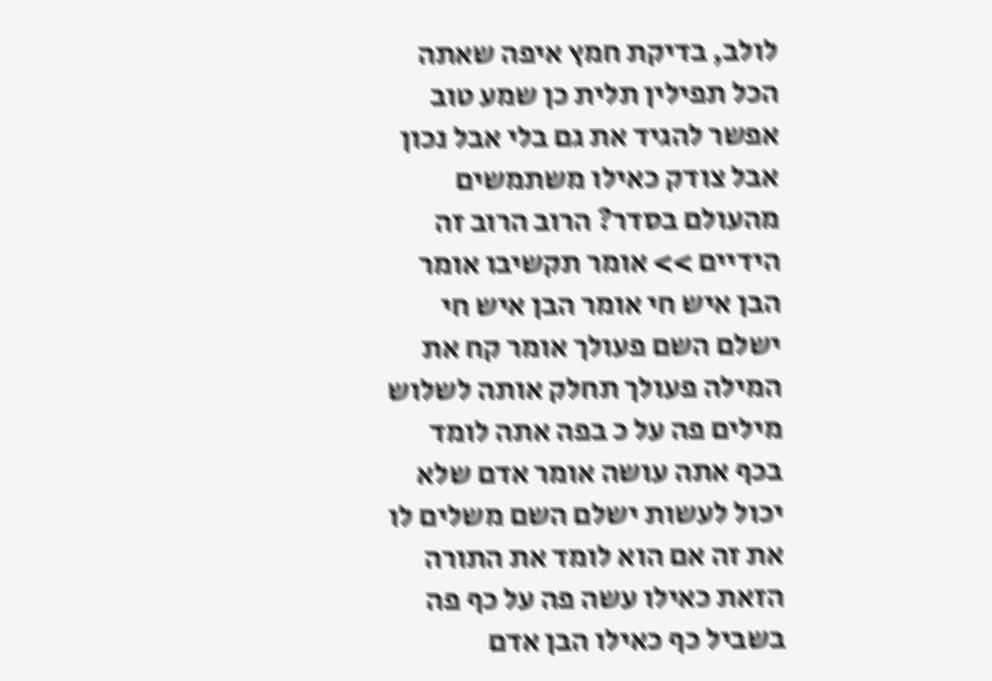לולב, בדיקת חמץ איפה שאתה הכל תפילין תלית כן שמע טוב אפשר להגיד את גם בלי אבל נכון אבל צודק כאילו משתמשים מהעולם בסדר? הרוב הרוב זה הידיים >> אומר תקשיבו אומר הבן איש חי אומר הבן איש חי ישלם השם פעולך אומר קח את המילה פעולך תחלק אותה לשלוש מילים פה על כ בפה אתה לומד בכף אתה עושה אומר אדם שלא יכול לעשות ישלם השם משלים לו את זה אם הוא לומד את התורה הזאת כאילו עשה פה על כף פה בשביל כף כאילו הבן אדם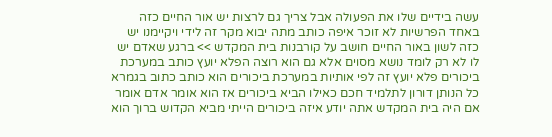עשה בידיים שלו את הפעולה אבל צריך גם לרצות יש אור החיים כזה באחד הפרשיות לא זוכר איפה כותב מתה יבוא מקר זה לידי ויקיימנו יש כזה לשון באור החיים חושב על קורבנות בית המקדש >> ברגע שאדם יש לו לא רק לומד נושא מסוים אלא גם הוא רוצה הפלא יועץ כותב במערכת ביכורים פלא יועץ זה לפי אותיות במערכת ביכורים הוא כותב כתוב בגמרא כל הנותן דורון לתלמיד חכם כאילו הביא ביכורים אז הוא אומר אדם אומר אם היה בית המקדש אתה יודע איזה ביכורים הייתי מביא הקדוש ברוך הוא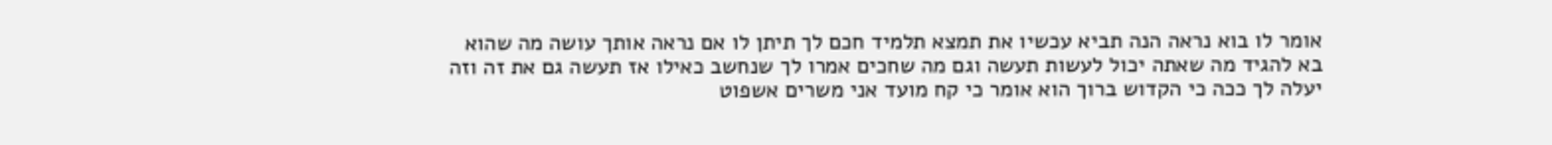אומר לו בוא נראה הנה תביא עכשיו את תמצא תלמיד חכם לך תיתן לו אם נראה אותך עושה מה שהוא בא להגיד מה שאתה יכול לעשות תעשה וגם מה שחכים אמרו לך שנחשב כאילו אז תעשה גם את זה וזה יעלה לך ככה כי הקדוש ברוך הוא אומר כי קח מועד אני משרים אשפוט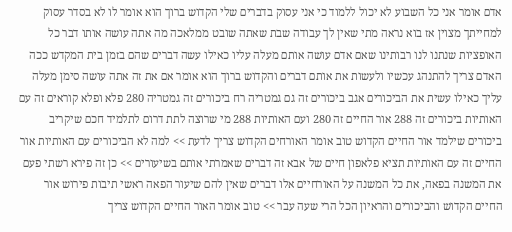אדם אומר אני כל השבוע לא יכול ללמוד כי אני עסוק בדברים שלי הקדוש ברוך הוא אומר לו לא בסדר עסוק למחייתך מצוין אז בוא נראה מתי שאין לך עבודה שבת שאתה שובט ממלאכה מה אתה עושה אותו דבר כל האופציות שנתנו לנו רבותינו שאם אדם עושה אותם מעלה עליו כאילו עשה דברים שהם בזמן בית המקדש ככה האדם צריך להתנהג עכשיו ולעשות את אותם דברים והקדוש ברוך הוא אומר אם את זה אתה עושה סימן מעלה עליך כאילו עשית את הביכורים אגב ביכורים זה גם גמטריה רח ביכורים זה גמטריה 280 פלא ופלא קוראים זה עם האותיות ביכורים זה 288 אור החיים זה 280 ועם האותיות 288 מי שרוצה לתת דרום לתלמיד חכם שיקריב ביכורים שילמד אור החיים הקדוש טוב אומר האורחים הקדוש צריך לדעת >> למה לא הביכורים עם האותיות אור החיים זה עם האותיות תציא פלאפון חיים של אבא זה דברים שאמרתי אותם בשיעורים >> כן זה פירא רשתי פעם את המשנה בפאה, את כל המשנה על האורחיים אלו דברים שאין להם שיעור הפאה ראשי תיבות פירוש אור החיים הקדוש והביכורים והראיון הכל הרי שעה עבר >> טוב אומר האור החיים הקדוש צריך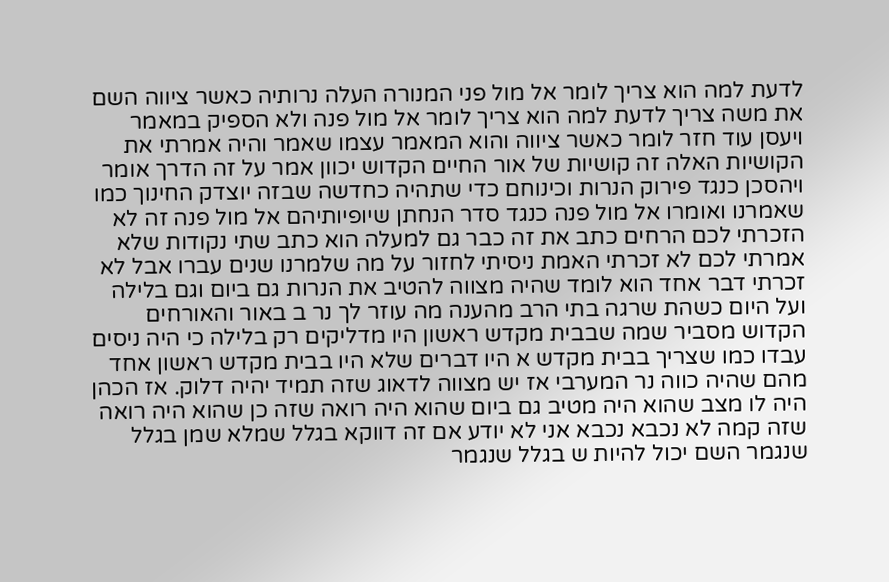לדעת למה הוא צריך לומר אל מול פני המנורה העלה נרותיה כאשר ציווה השם את משה צריך לדעת למה הוא צריך לומר אל מול פנה ולא הספיק במאמר ויעסן עוד חזר לומר כאשר ציווה והוא המאמר עצמו שאמר והיה אמרתי את הקושיות האלה זה קושיות של אור החיים הקדוש יכוון אמר על זה הדרך אומר ויהסכן כנגד פירוק הנרות וכינוחם כדי שתהיה כחדשה שבזה יוצדק החינוך כמו שאמרנו ואומרו אל מול פנה כנגד סדר הנחתן שיופיותיהם אל מול פנה זה לא הזכרתי לכם הרחים כתב את זה כבר גם למעלה הוא כתב שתי נקודות שלא אמרתי לכם לא זכרתי האמת ניסיתי לחזור על מה שלמרנו שנים עברו אבל לא זכרתי דבר אחד הוא לומד שהיה מצווה להטיב את הנרות גם ביום וגם בלילה ועל היום כשהת שרגה בתי הרב מהענה מה עוזר לך נר ב באור והאורחים הקדוש מסביר שמה שבבית מקדש ראשון היו מדליקים רק בלילה כי היה ניסים עבדו כמו שצריך בבית מקדש א היו דברים שלא היו בבית מקדש ראשון אחד מהם שהיה כווה נר המערבי אז יש מצווה לדאוג שזה תמיד יהיה דלוק. אז הכהן היה לו מצב שהוא היה מטיב גם ביום שהוא היה רואה שזה כן שהוא היה רואה שזה קמה לא נכבא נכבא אני לא יודע אם זה דווקא בגלל שמלא שמן בגלל שנגמר השם יכול להיות ש בגלל שנגמר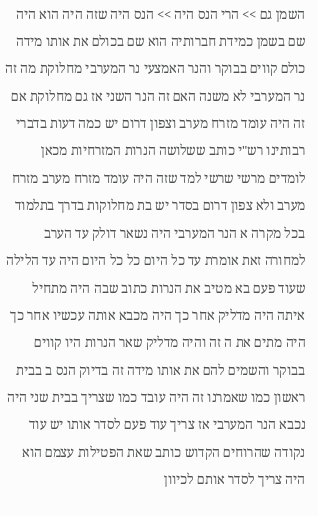השמן גם >> הרי הנס היה >> הנס היה שזה היה הוא היה שם בשמן כמידת חברותיה הוא שם בכולם את אותו מידה כולם קווים בבוקר והנר האמצעי נר המערבי מחלוקת מה זה נר המערבי לא משנה האם זה הנר השני אז גם מחלוקת אם זה היה עומד מזרח מערב וצפון דרום יש כמה דעות בדברי רבותינו רש"י כותב ששלושה הנרות המזרחיות מכאן לומדים מרשי שרשי למד שזה היה עומד מזרח מערב מזרח מערב ולא צפון דרום בסדר יש בת מחלוקות בדרך בתלמוד בכל מקרה א הנר המערבי היה נשאר דולק עד הערב למחורה זאת אומרת עד כל היום כל כל היום היה עד הלילה שעוד פעם בא מטיב את הנרות כתוב שבה היה מתחיל איתה היה מדליק אחר כך היה מכבא אותה עכשיו אחר כך היה מתים את ה זה והיה מדליק שאר הנרות היו קווים בבוקר והשמים להם את אותו מידה זה בדיוק הנס ב בבית ראשון כמו שאמרנו זה היה עובד כמו שצריך בבית שני היה נכבא הנר המערבי אז צריך עוד פעם לסדר אותו יש עוד נקודה שהרוחים הקדוש כותב שאת הפטילות עצמם הוא היה צריך לסדר אותם לכיוון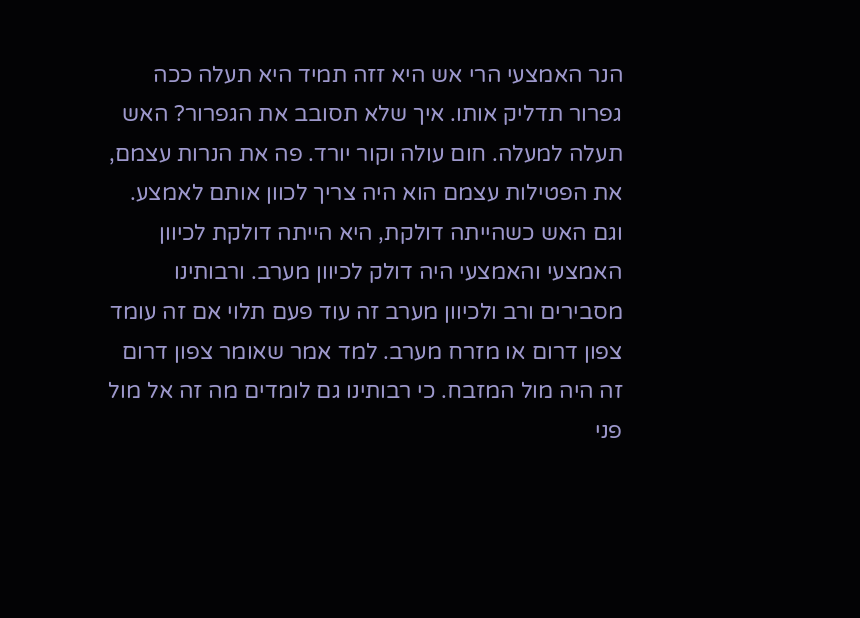הנר האמצעי הרי אש היא זזה תמיד היא תעלה ככה גפרור תדליק אותו. איך שלא תסובב את הגפרור? האש תעלה למעלה. חום עולה וקור יורד. פה את הנרות עצמם, את הפטילות עצמם הוא היה צריך לכוון אותם לאמצע. וגם האש כשהייתה דולקת, היא הייתה דולקת לכיוון האמצעי והאמצעי היה דולק לכיוון מערב. ורבותינו מסבירים ורב ולכיוון מערב זה עוד פעם תלוי אם זה עומד צפון דרום או מזרח מערב. למד אמר שאומר צפון דרום זה היה מול המזבח. כי רבותינו גם לומדים מה זה אל מול פני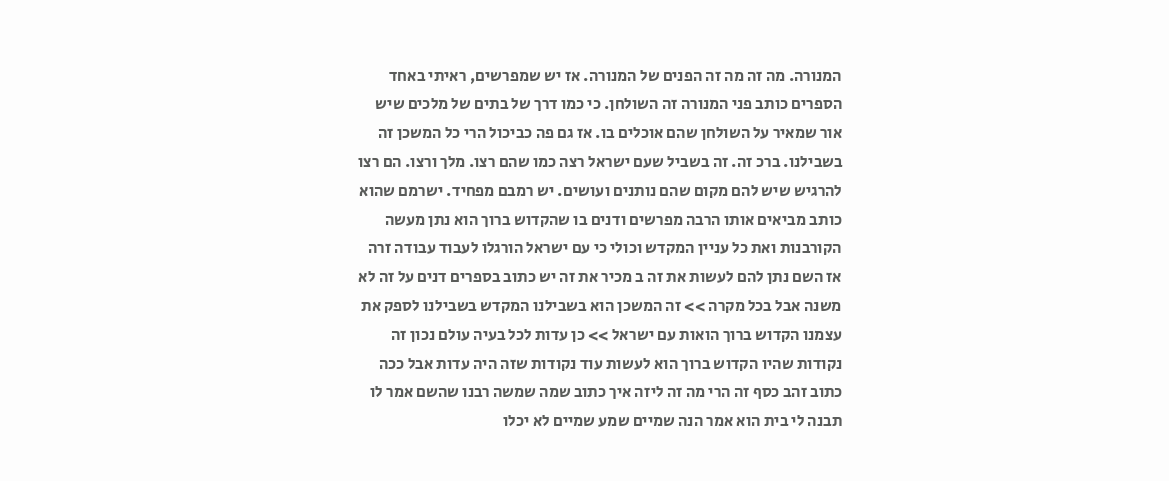המנורה. מה זה מה זה הפנים של המנורה. אז יש שמפרשים, ראיתי באחד הספרים כותב פני המנורה זה השולחן. כי כמו דרך של בתים של מלכים שיש אור שמאיר על השולחן שהם אוכלים בו. אז גם פה כביכול הרי כל המשכן זה בשבילנו. ברכ זה. זה בשביל שעם ישראל רצה כמו שהם רצו. מלך ורצו. הם רצו להרגיש שיש להם מקום שהם נותנים ועושים. יש רמבם מפחיד. ישרמם שהוא כותב מביאים אותו הרבה מפרשים ודנים בו שהקדוש ברוך הוא נתן מעשה הקורבנות ואת כל עניין המקדש וכולי כי עם ישראל הורגלו לעבוד עבודה זרה אז השם נתן להם לעשות את זה ב מכיר את זה יש כתוב בספרים דנים על זה לא משנה אבל בכל מקרה >> זה המשכן הוא בשבילנו המקדש בשבילנו לספק את עצמנו הקדוש ברוך הואות עם ישראל >> כן עדות לכל בעיה עולם נכון זה נקודות שהיו הקדוש ברוך הוא לעשות עוד נקודות שזה היה עדות אבל ככה כתוב זהב כסף זה הרי מה זה ליזה איך כתוב שמה שמשה רבנו שהשם אמר לו תבנה לי בית הוא אמר הנה שמיים שמע שמיים לא יכלו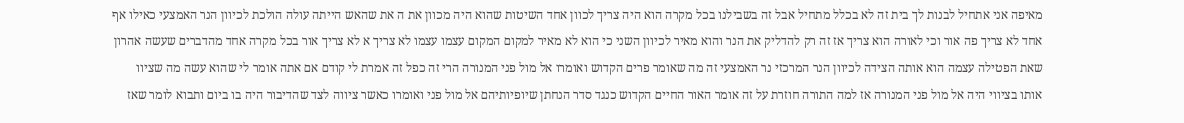מאיפה אני אתחיל לבנות לך בית זה לא בכלל מתחיל אבל זה בשבילנו בכל מקרה הוא היה צריך לכוון אחד השיטות שהוא היה מכוון את ה את שהאש הייתה עולה הולכת לכיוון הנר האמצעי כאילו אף אחד לא צריך פה אור וכי לאורה הוא צריך אז זה רק להדליק את הנר והוא מאיר לכיוון השני כי הוא לא מאיר למקום המקום עצמו עצמו לא צריך א לא צריך אור בכל מקרה אחד מהדברים שעשה אהרון שאת הפטילה עצמה הוא אותה הצידה לכיוון הנר המרכזי נר האמצעי זה מה שאומר פרים הקדוש ואומרו אל מול פני המנורה הרי זה כפל זה אמרת לי קודם אם אתה אומר לי שהוא עשה מה שציוו אותו בציווי היה אל מול פני המנורה אז למה התורה חוזרת על זה אומר האור החיים הקדוש כנגד סדר הנחתן שיופיותיהם אל מול פני ואומרו כאשר ציווה לצד שהדיבור היה בו ביום ותבוא לומר שאז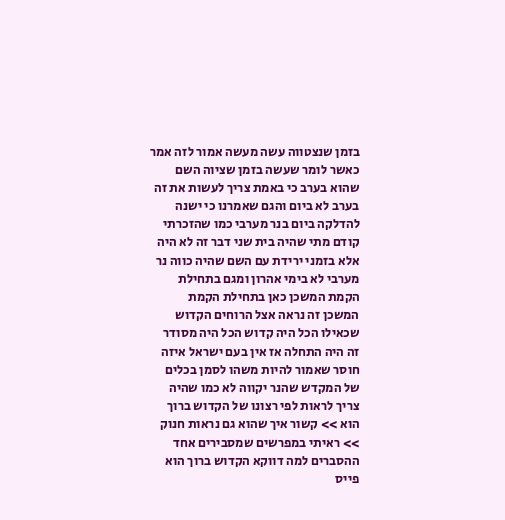בזמן שנצטווה עשה מעשה אמור לזה אמר כאשר לומר שעשה בזמן שציוה השם שהוא בערב כי באמת צריך לעשות את זה בערב לא ביום והגם שאמרנו כי ישנה להדלקה ביום בנר מערבי כמו שהזכרתי קודם מתי שהיה בית שני דבר זה לא היה אלא בזמני ירידת עם השם שהיה כווה נר מערבי לא בימי אהרון ומגם בתחילת הקמת המשכן כאן בתחילת הקמת המשכן זה נראה אצל הרוחים הקדוש שכאילו הכל היה קדוש הכל היה מסודר זה היה התחלה אז אין בעם ישראל איזה חוסר שאמור להיות משהו לסמן בכלים של המקדש שהנר יקווה לא כמו שהיה צריך לראות לפי רצונו של הקדוש ברוך הוא >> קשור איך שהוא גם נראות חנוק >> ראיתי במפרשים שמסבירים אחד ההסברים למה דווקא הקדוש ברוך הוא פייס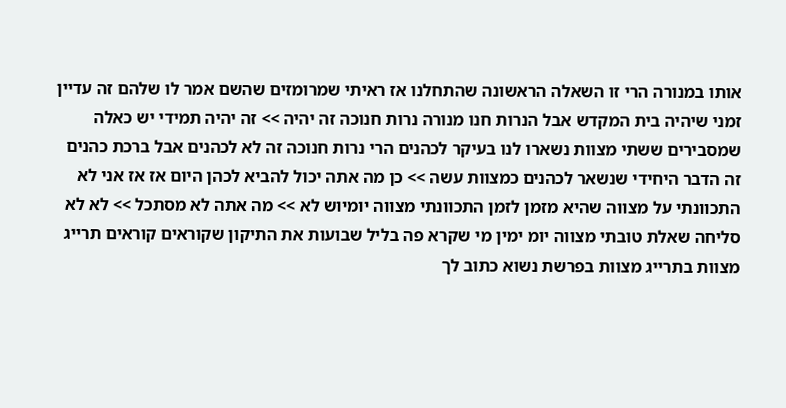אותו במנורה הרי זו השאלה הראשונה שהתחלנו אז ראיתי שמרומזים שהשם אמר לו שלהם זה עדיין זמני שיהיה בית המקדש אבל הנרות חנו מנורה נרות חנוכה זה יהיה >> זה יהיה תמידי יש כאלה שמסבירים ששתי מצוות נשארו לנו בעיקר לכהנים הרי נרות חנוכה זה לא לכהנים אבל ברכת כהנים זה הדבר היחידי שנשאר לכהנים כמצוות עשה >> כן מה אתה יכול להביא לכהן היום אז אז אני לא התכוונתי על מצווה שהיא מזמן לזמן התכוונתי מצווה יומיוש לא >> מה אתה לא מסתכל >> לא לא סליחה שאלת טובתי מצווה יומ ימין מי שקרא פה בליל שבועות את התיקון שקוראים קוראים תרייג מצוות בתרייג מצוות בפרשת נשוא כתוב לך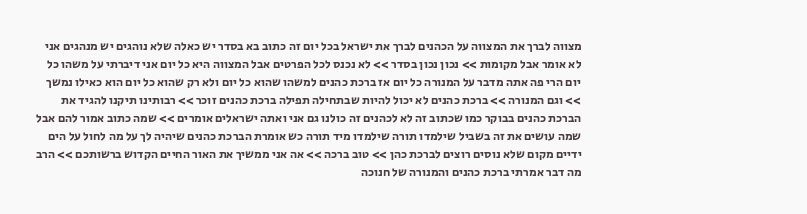מצווה לברך את המצווה על הכהנים לברך את ישראל בכל יום זה כתוב בא בסדר יש כאלה שלא נוהגים יש מנהגים אני לא אומר אבל מקומות >> נכון נכון בסדר >> לא נכנס לכל הפרטים אבל המצווה היא כל יום אני דיברתי על משהו כל יום הרי פה אתה מדבר על המנורה כל יום אז ברכת כהנים למשהו שהוא כל יום ולא רק שהוא כל יום הוא כאילו נמשך >> וגם המנורה >> ברכת כהנים לא יכול להיות שבתחילה תפילה ברכת כהנים זוכר >> רבותינו תיקנו להגיד את הברכת כהנים בבוקר כמו שכתוב זה לא לכהנים זה כולנו גם אני ואתה ישראלים אומרים >> שמה כתוב אמור להם אבל שמה עושים את זה בשביל שילמדו תורה שילמדו מיד תורה כש אומרת הברכת כהנים שיהיה לך על מה לחול על הים ידיים מקום שלא נוסים רוצים לברכת כהן >> טוב ברכה >> אה אני ממשיך את האור החיים הקדוש ברשותכם >> הרב מה דבר אמרתי ברכת כהנים והמנורה של חנוכה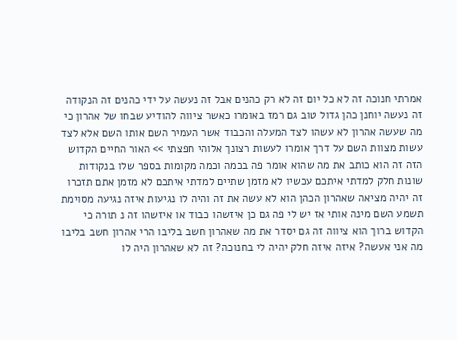אמרתי חנוכה זה לא כל יום זה לא רק כהנים אבל זה נעשה על ידי כהנים זה הנקודה זה נעשה יוחנן כהן גדול טוב גם רמז באומרו כאשר ציווה להודיע שבחו של אהרון כי מה שעשה אהרון לא עשהו לצד המעלה והכבוד אשר העמיר השם אותו השם אלא לצד עשות מצוות השם על דרך אומרו לעשות רצונך אלוהי חפצתי >> האור החיים הקדוש הזה זה הוא כותב את מה שהוא אומר פה בכמה וכמה מקומות בספר שלו בנקודות שונות חלק למדתי איתכם עכשיו לא מזמן שתיים למדתי איתכם לא מזמן אתם תזכרו זה יהיה מציאה שאהרון הכהן הוא לא עשה את זה והיה לו נגיעות איזה נגיעה מסוימת תשמע השם מינה אותי אז יש לי פה גם כן איזשהו כבוד או איזשהו זה נ תורה כי הקדוש ברוך הוא ציווה זה גם יסדר את מה שאהרון חשב בליבו הרי אהרון חשב בליבו מה אני אעשה? איזה איזה חלק יהיה לי בחנוכה? זה לא שאהרון היה לו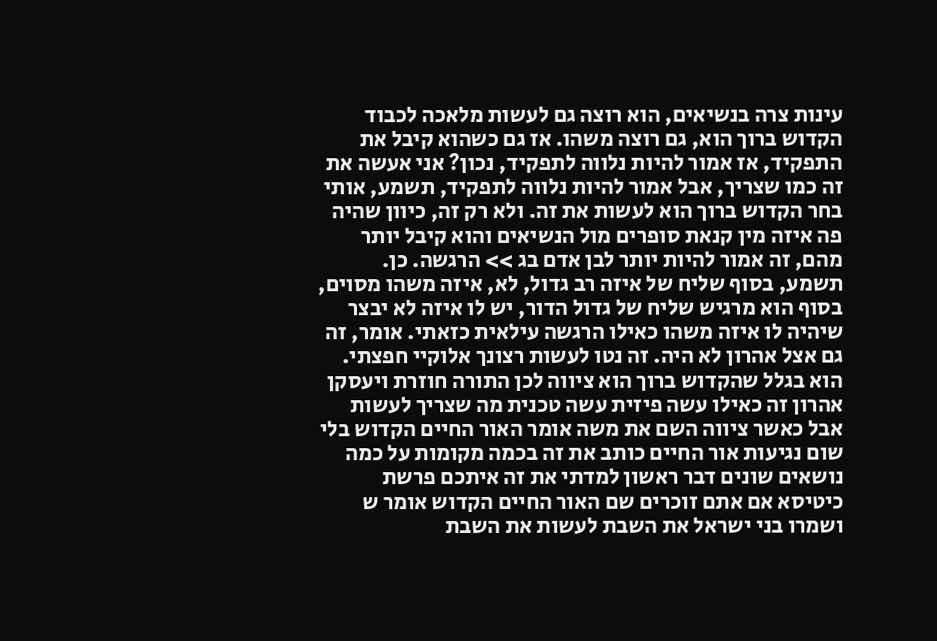עינות צרה בנשיאים, הוא רוצה גם לעשות מלאכה לכבוד הקדוש ברוך הוא, גם רוצה משהו. אז גם כשהוא קיבל את התפקיד, אז אמור להיות נלווה לתפקיד, נכון? אני אעשה את זה כמו שצריך, אבל אמור להיות נלווה לתפקיד, תשמע, אותי בחר הקדוש ברוך הוא לעשות את זה. ולא רק זה, כיוון שהיה פה איזה מין קנאת סופרים מול הנשיאים והוא קיבל יותר מהם, זה אמור להיות יותר לבן אדם בג >> הרגשה. כן. תשמע, בסוף שליח של איזה רב גדול, לא, איזה משהו מסוים, בסוף הוא מרגיש שליח של גדול הדור, יש לו איזה לא יבצר שיהיה לו איזה משהו כאילו הרגשה עילאית כזאתי. אומר, זה גם אצל אהרון לא היה. זה נטו לעשות רצונך אלוקיי חפצתי. הוא בגלל שהקדוש ברוך הוא ציווה לכן התורה חוזרת ויעסקן אהרון זה כאילו עשה פיזית עשה טכנית מה שצריך לעשות אבל כאשר ציווה השם את משה אומר האור החיים הקדוש בלי שום נגיעות אור החיים כותב את זה בכמה מקומות על כמה נושאים שונים דבר ראשון למדתי את זה איתכם פרשת כיטיסא אם אתם זוכרים שם האור החיים הקדוש אומר ש ושמרו בני ישראל את השבת לעשות את השבת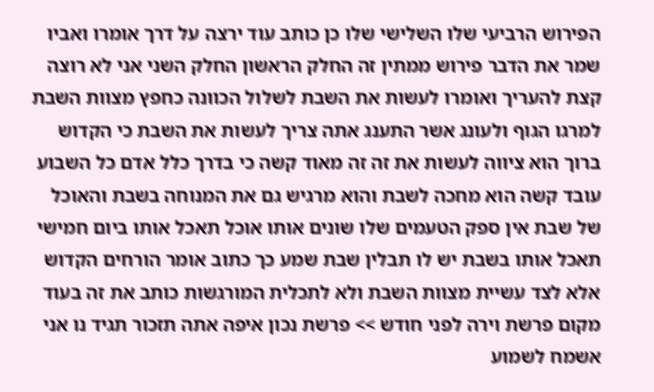הפירוש הרביעי שלו השלישי שלו כן כותב עוד ירצה על דרך אומרו ואביו שמר את הדבר פירוש ממתין זה החלק הראשון החלק השני אני לא רוצה קצת להעריך ואומרו לעשות את השבת לשלול הכוונה כחפץ מצוות השבת למרגו הגוף ולעונג אשר התענג אתה צריך לעשות את השבת כי הקדוש ברוך הוא ציווה לעשות את זה זה מאוד קשה כי בדרך כלל אדם כל השבוע עובד קשה הוא מחכה לשבת והוא מרגיש גם את המנוחה בשבת והאוכל של שבת אין ספק הטעמים שלו שונים אותו אוכל תאכל אותו ביום חמישי תאכל אותו בשבת יש לו תבלין שבת שמע כך כתוב אומר הורחים הקדוש אלא לצד עשיית מצוות השבת ולא לתכלית המורגשות כותב את זה בעוד מקום פרשת וירה לפני חודש >> פרשת נכון איפה אתה תזכור תגיד נו אני אשמח לשמוע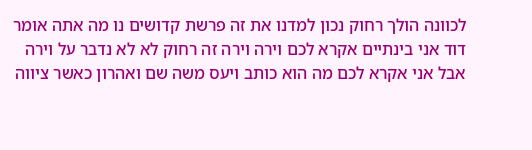לכוונה הולך רחוק נכון למדנו את זה פרשת קדושים נו מה אתה אומר דוד אני בינתיים אקרא לכם וירה וירה זה רחוק לא לא נדבר על וירה אבל אני אקרא לכם מה הוא כותב ויעס משה שם ואהרון כאשר ציווה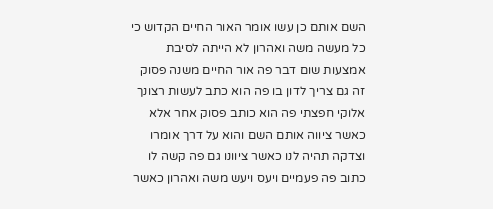השם אותם כן עשו אומר האור החיים הקדוש כי כל מעשה משה ואהרון לא הייתה לסיבת אמצעות שום דבר פה אור החיים משנה פסוק זה גם צריך לדון בו פה הוא כתב לעשות רצונך אלוקי חפצתי פה הוא כותב פסוק אחר אלא כאשר ציווה אותם השם והוא על דרך אומרו וצדקה תהיה לנו כאשר ציוונו גם פה קשה לו כתוב פה פעמיים ויעס ויעש משה ואהרון כאשר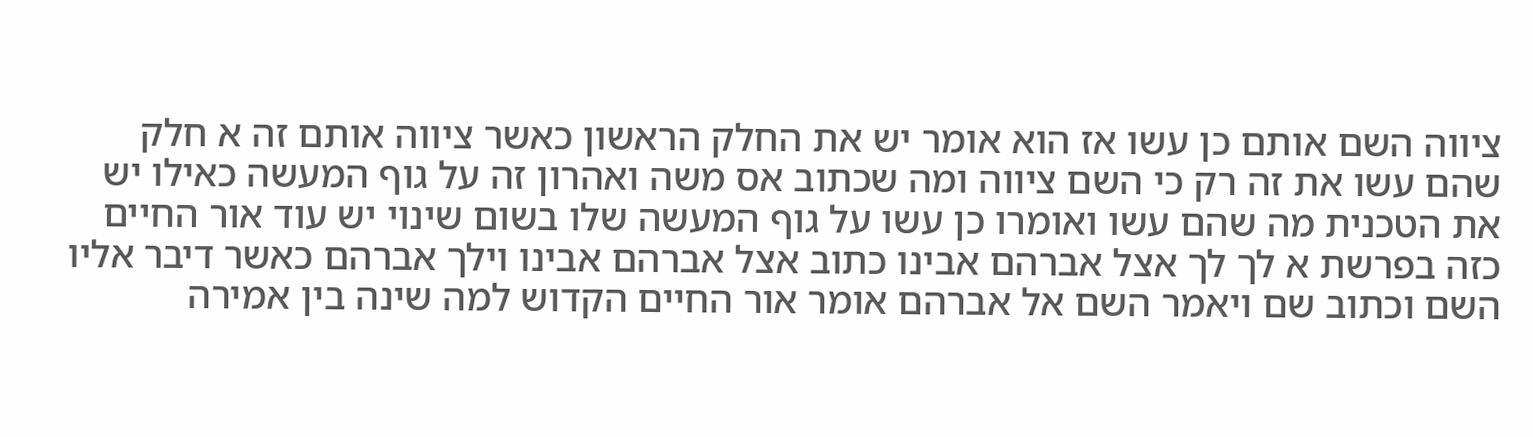ציווה השם אותם כן עשו אז הוא אומר יש את החלק הראשון כאשר ציווה אותם זה א חלק שהם עשו את זה רק כי השם ציווה ומה שכתוב אס משה ואהרון זה על גוף המעשה כאילו יש את הטכנית מה שהם עשו ואומרו כן עשו על גוף המעשה שלו בשום שינוי יש עוד אור החיים כזה בפרשת א לך לך אצל אברהם אבינו כתוב אצל אברהם אבינו וילך אברהם כאשר דיבר אליו השם וכתוב שם ויאמר השם אל אברהם אומר אור החיים הקדוש למה שינה בין אמירה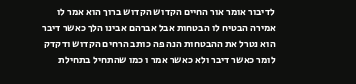לדיבור אומר אור החיים הקדוש הקדוש ברוך הוא אמר לו אמירה הבטיח לו הבטחות אבל אברהם אבינו הלך כאשר דיבר הוא נטרל את ההבטחות הנה פה כותב הרחים הקדוש ודקדק לומר כאשר דיבר ולא כאשר אמר ו כמו שהתחיל בתחילת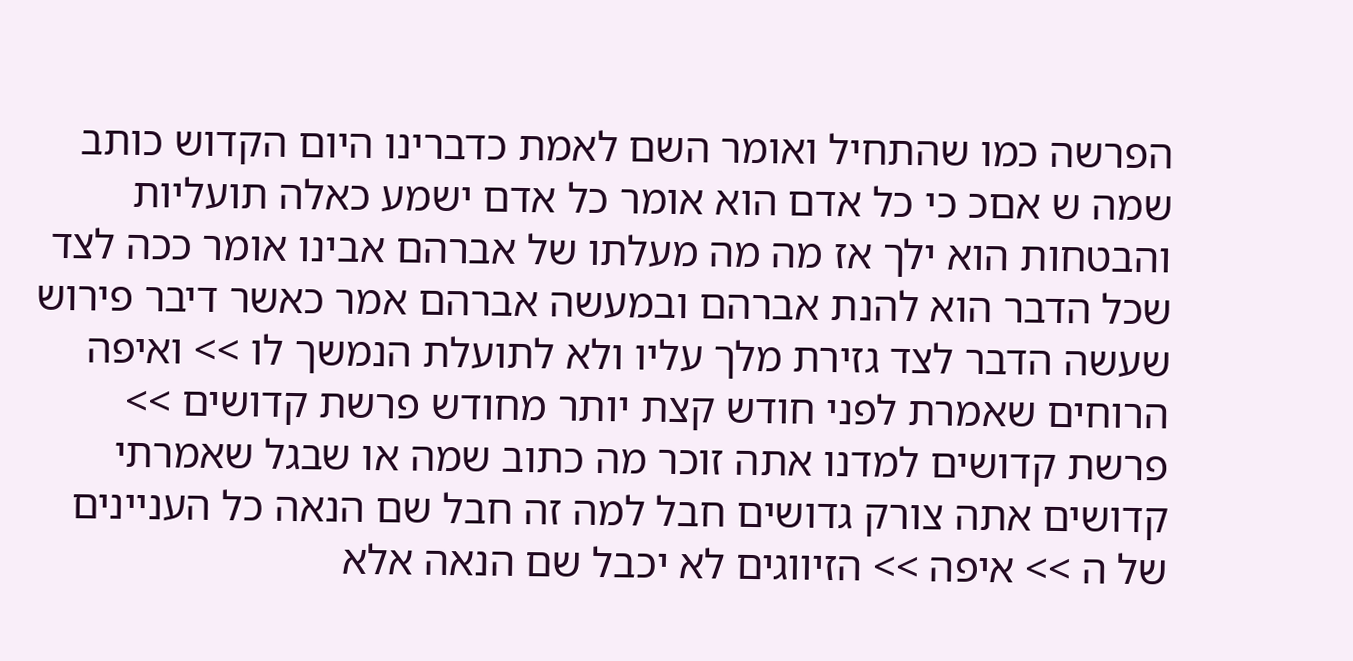הפרשה כמו שהתחיל ואומר השם לאמת כדברינו היום הקדוש כותב שמה ש אםכ כי כל אדם הוא אומר כל אדם ישמע כאלה תועליות והבטחות הוא ילך אז מה מה מעלתו של אברהם אבינו אומר ככה לצד שכל הדבר הוא להנת אברהם ובמעשה אברהם אמר כאשר דיבר פירוש שעשה הדבר לצד גזירת מלך עליו ולא לתועלת הנמשך לו >> ואיפה הרוחים שאמרת לפני חודש קצת יותר מחודש פרשת קדושים >> פרשת קדושים למדנו אתה זוכר מה כתוב שמה או שבגל שאמרתי קדושים אתה צורק גדושים חבל למה זה חבל שם הנאה כל העניינים של ה >> איפה >> הזיווגים לא יכבל שם הנאה אלא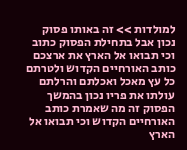למולדות >> זה באותו פסוק נכון אבל בתחילת הפסוק כתוב וכי תבואו אל הארץ את ארצכם כותב האורחיים הקדוש ולטרתם כל עץ מאכל ואכלתם והרלתם עולתו את פריו נכון בהמשך הפסוק זה מה שאמרת כותב האורחיים הקדוש וכי תבואו אל הארץ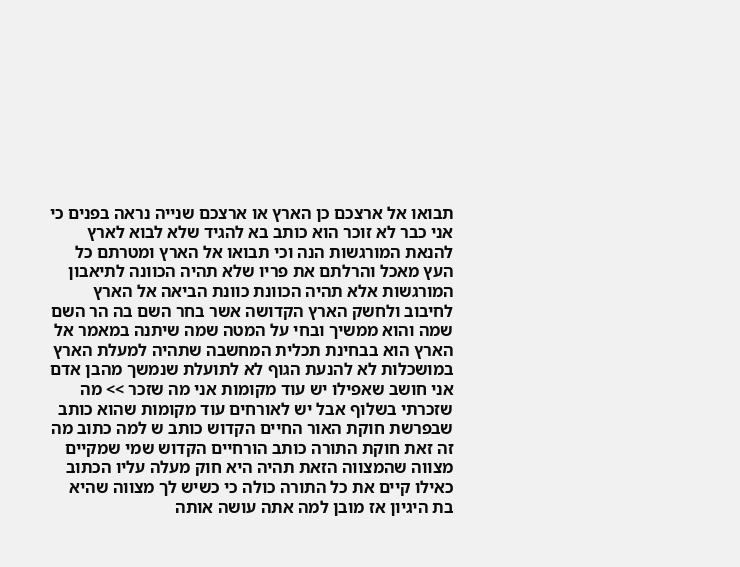תבואו אל ארצכם כן הארץ או ארצכם שנייה נראה בפנים כי אני כבר לא זוכר הוא כותב בא להגיד שלא לבוא לארץ להנאת המורגשות הנה וכי תבואו אל הארץ ומטרתם כל העץ מאכל והרלתם את פריו שלא תהיה הכוונה לתיאבון המורגשות אלא תהיה הכוונת כוונת הביאה אל הארץ לחיבוב ולחשק הארץ הקדושה אשר בחר השם בה הר השם שמה והוא ממשיך ובחי על המטה שמה שיתנה במאמר אל הארץ הוא בבחינת תכלית המחשבה שתהיה למעלת הארץ במושכלות לא להנעת הגוף לא לתועלת שנמשך מהבן אדם אני חושב שאפילו יש עוד מקומות אני מה שזכר >> מה שזכרתי בשלוף אבל יש לאורחים עוד מקומות שהוא כותב שבפרשת חוקת האור החיים הקדוש כותב ש למה כתוב מה זה זאת חוקת התורה כותב הורחיים הקדוש שמי שמקיים מצווה שהמצווה הזאת תהיה היא חוק מעלה עליו הכתוב כאילו קיים את כל התורה כולה כי כשיש לך מצווה שהיא בת היגיון אז מובן למה אתה עושה אותה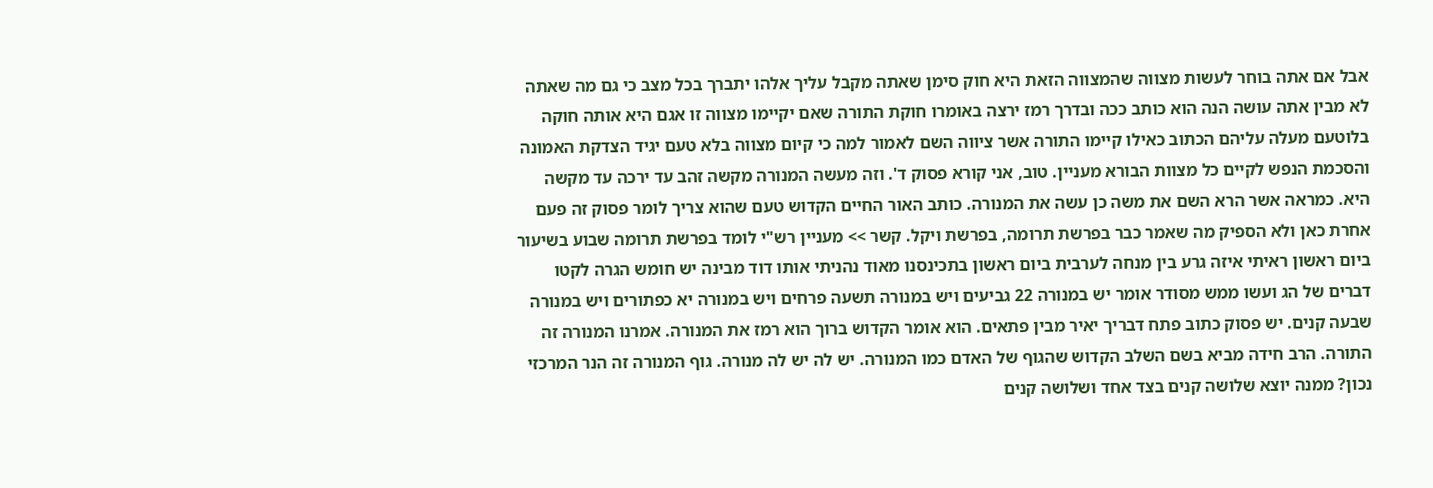אבל אם אתה בוחר לעשות מצווה שהמצווה הזאת היא חוק סימן שאתה מקבל עליך אלהו יתברך בכל מצב כי גם מה שאתה לא מבין אתה עושה הנה הוא כותב ככה ובדרך רמז ירצה באומרו חוקת התורה שאם יקיימו מצווה זו אגם היא אותה חוקה בלוטעם מעלה עליהם הכתוב כאילו קיימו התורה אשר ציווה השם לאמור למה כי קיום מצווה בלא טעם יגיד הצדקת האמונה והסכמת הנפש לקיים כל מצוות הבורא מעניין. טוב, אני קורא פסוק ד'. וזה מעשה המנורה מקשה זהב עד ירכה עד מקשה היא. כמראה אשר הרא השם את משה כן עשה את המנורה. כותב האור החיים הקדוש טעם שהוא צריך לומר פסוק זה פעם אחרת כאן ולא הספיק מה שאמר כבר בפרשת תרומה, בפרשת ויקל. קשר >> מעניין רש"י לומד בפרשת תרומה שבוע בשיעור ביום ראשון ראיתי איזה גרע בין מנחה לערבית ביום ראשון בתכינסנו מאוד נהניתי אותו דוד מבינה יש חומש הגרה לקטו דברים של הג ועשו ממש מסודר אומר יש במנורה 22 גביעים ויש במנורה תשעה פרחים ויש במנורה יא כפתורים ויש במנורה שבעה קנים. יש פסוק כתוב פתח דבריך יאיר מבין פתאים. הוא אומר הקדוש ברוך הוא רמז את המנורה. אמרנו המנורה זה התורה. הרב חידה מביא בשם השלב הקדוש שהגוף של האדם כמו המנורה. יש לה יש לה מנורה. גוף המנורה זה הנר המרכזי נכון? ממנה יוצא שלושה קנים בצד אחד ושלושה קנים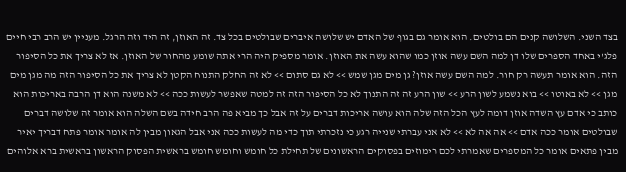בצד השני. השלושה קנים הם בולטים. הוא אומר גם בגוף של האדם יש שלושה איברים שבולטים בכל צד. זה האוזן, זה היד וזה הרגל. מעניין יש הרב רבי חיים פלג'י באחד הספרים שלו דן למה השם עשה אוזן כמו שהוא עשה את האוזן. אומר מספיק היה הרי אתה שומע מהחור של האוזן. אז לא צריך את כל הסיפור הזה. הוא אומר תעשה רק חור. למה השם עשה אוזן? גן מים מגן שמש >> לא גם סתום >> לא זה החלק התנוח הקטן לא צריך את כל הסיפור הזה מה מגן מים מגן >> לא באוטו >> בוא נשמע לשון הרע >> שון הרע זה זה התנוך לא כל הסיפור הזה זה למטה שאפשר לעשות ככה >> לא משנה הוא דן הרבה באריכות הוא כותב כי אדם עץ השדה אוזן דומה לעץ הכל הזה שלה הוא עושה אריכות דברים על זה אבל כך מביא פה הרב חידה בשם השלה הוא אומר זה שלושה דברים שבולטים אומר ככה אדם >> אה אה לא >> לא אני עברתי שנייה רגע כי נזכרתי תוך כדי מה לעשות ככה אני אבל הגאון מבין לה אומר אומר פתח דבריך יאיר מבין פתאים אומר כל המספרים שאמרתי לכם רימוזים בפסוקים הראשונים של תחילת כל חומש וחומש חומש בראשית הפסוק הראשון בראשית ברא אלוהים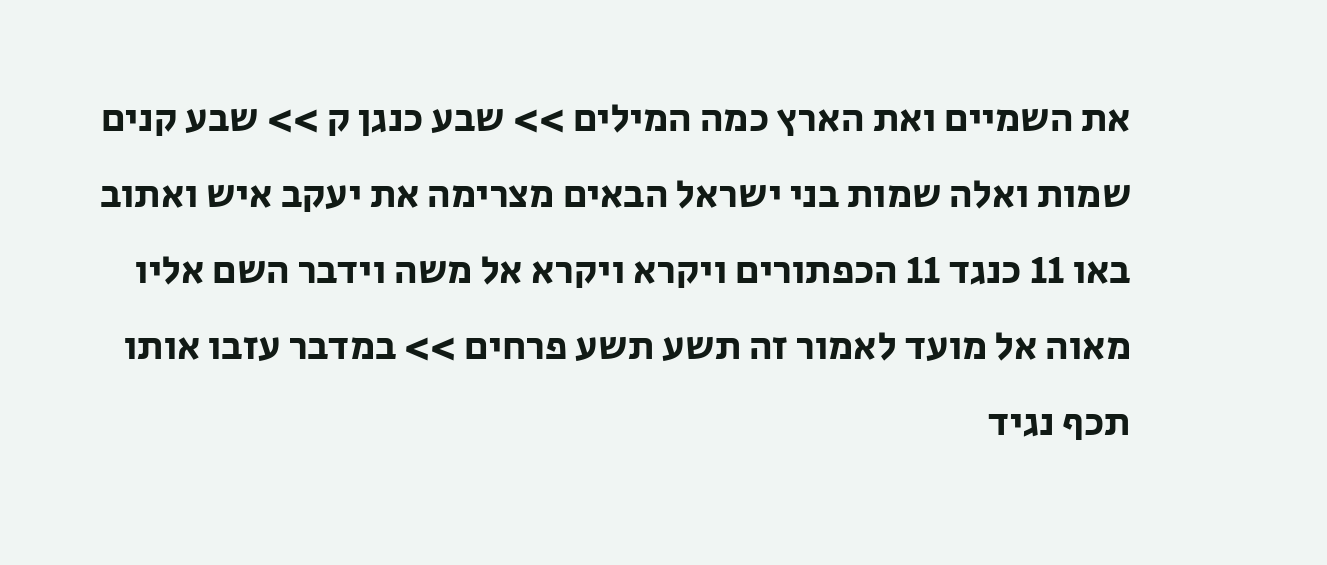את השמיים ואת הארץ כמה המילים >> שבע כנגן ק >> שבע קנים שמות ואלה שמות בני ישראל הבאים מצרימה את יעקב איש ואתוב באו 11 כנגד 11 הכפתורים ויקרא ויקרא אל משה וידבר השם אליו מאוה אל מועד לאמור זה תשע תשע פרחים >> במדבר עזבו אותו תכף נגיד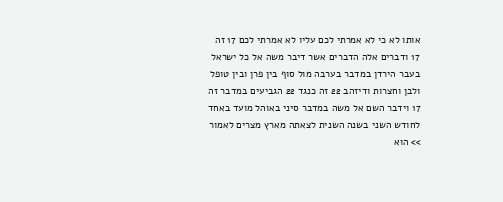אותו לא כי לא אמרתי לכם עליו לא אמרתי לכם 17 זה 17 ודברים אלה הדברים אשר דיבר משה אל כל ישראל בעבר הירדן במדבר בערבה מול סוף בין פרן ובין טופל ולבן וחצרות ודיזהב 22 זה כנגד 22 הגביעים במדבר זה 17 וידבר השם אל משה במדבר סיני באוהל מועד באחד לחודש השני בשנה השנית לצאתה מארץ מצרים לאמור >> הוא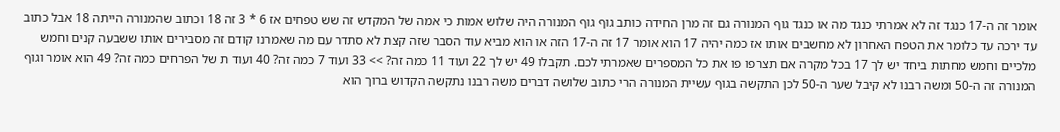אומר זה ה-17 כנגד זה לא אמרתי כנגד מה או כנגד גוף המנורה גם זה מרן החידה כותב גוף גוף המנורה היה שלוש אמות כי אמה של המקדש זה שש טפחים אז 6 * 3 זה 18 וכתוב שהמנורה הייתה 18 אבל כתוב עד ירכה עד כלומר את הטפח האחרון לא מחשבים אותו אז כמה יהיה 17 הוא אומר 17 זה ה-17 הזה או הוא מביא עוד הסבר שזה קצת לא סתדר עם מה שאמרנו קודם זה מסבירים אותו ששבעה קנים וחמש מלכיים וחמש מחתות ביחד יש לך 17 בכל מקרה אם תצרפו פו את כל המספרים שאמרתי לכם. תקבלו 49 יש לך 22 ועוד 11 כמה זה? >> 33 ועוד 7 כמה זה? 40 ועוד ת של הפרחים כמה זה? 49 הוא אומר וגוף המנורה זה ה-50 ומשה רבנו לא קיבל שער ה-50 לכן התקשה בגוף עשיית המנורה הרי כתוב שלושה דברים משה רבנו נתקשה הקדוש ברוך הוא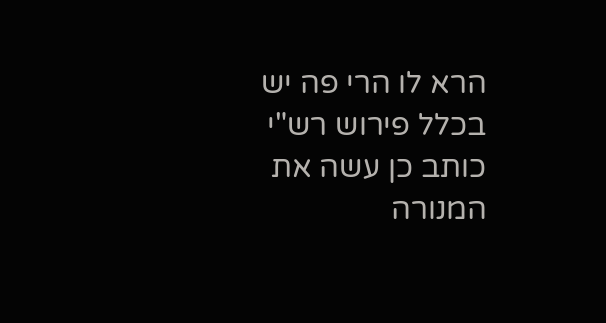הרא לו הרי פה יש בכלל פירוש רש"י כותב כן עשה את המנורה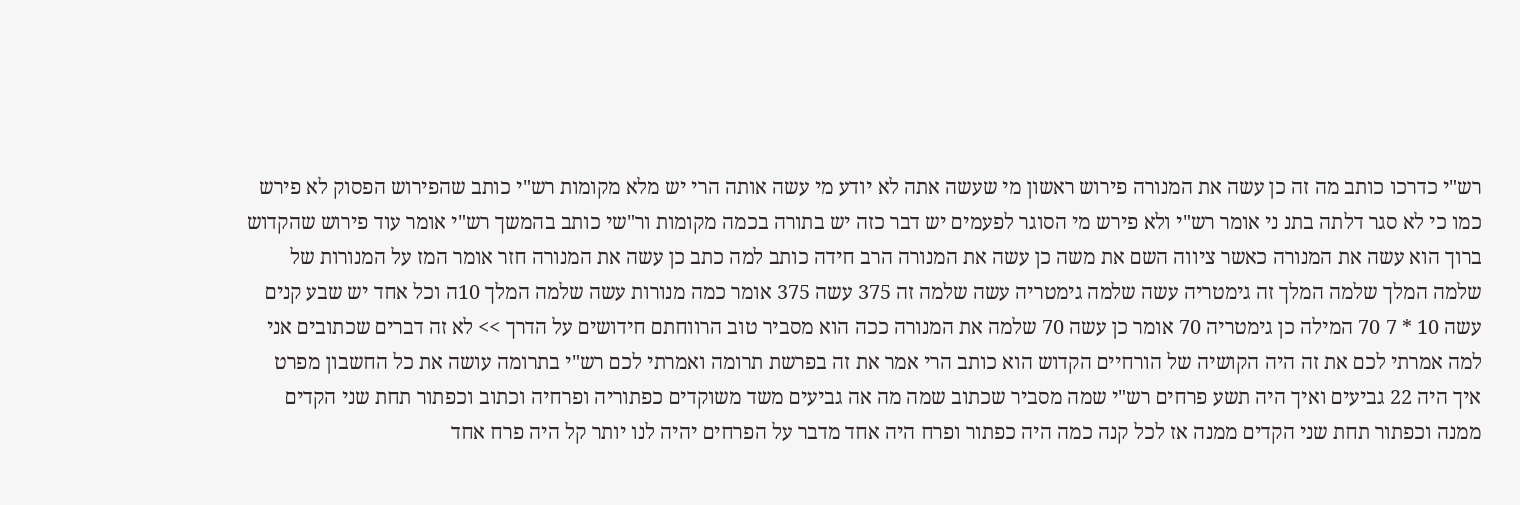רש"י כדרכו כותב מה זה כן עשה את המנורה פירוש ראשון מי שעשה אתה לא יודע מי עשה אותה הרי יש מלא מקומות רש"י כותב שהפירוש הפסוק לא פירש כמו כי לא סגר דלתה בתנ ני אומר רש"י ולא פירש מי הסוגר לפעמים יש דבר כזה יש בתורה בכמה מקומות ור"שי כותב בהמשך רש"י אומר עוד פירוש שהקדוש ברוך הוא עשה את המנורה כאשר ציווה השם את משה כן עשה את המנורה הרב חידה כותב למה כתב כן עשה את המנורה חזר אומר המז על המנורות של שלמה המלך שלמה המלך זה גימטריה עשה שלמה גימטריה עשה שלמה זה 375 עשה 375 אומר כמה מנורות עשה שלמה המלך 10ה וכל אחד יש שבע קנים עשה 10 * 7 70 המילה כן גימטריה 70 אומר כן עשה 70 שלמה את המנורה ככה הוא מסביר טוב הרווחתם חידושים על הדרך >> לא זה דברים שכתובים אני למה אמרתי לכם את זה היה הקושיה של הורחיים הקדוש הוא כותב הרי אמר את זה בפרשת תרומה ואמרתי לכם רש"י בתרומה עושה את כל החשבון מפרט איך היה 22 גביעים ואיך היה תשע פרחים רש"י שמה מסביר שכתוב שמה מה אה גביעים משד משוקדים כפתוריה ופרחיה וכתוב וכפתור תחת שני הקדים ממנה וכפתור תחת שני הקדים ממנה אז לכל קנה כמה היה כפתור ופרח היה אחד מדבר על הפרחים יהיה לנו יותר קל היה פרח אחד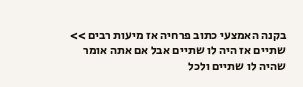בקנה האמצעי כתוב פרחיה אז מיעות רבים >> שתיים אז היה לו שתיים אבל אם אתה אומר שהיה לו שתיים ולכל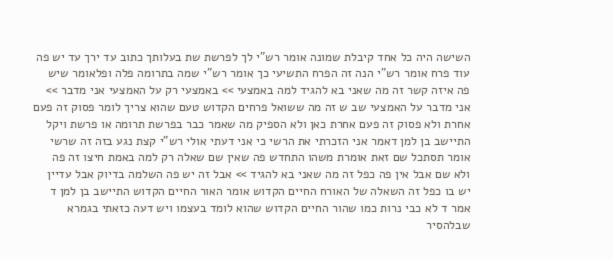השישה היה כל אחד קיבלת שמונה אומר רש"י לך לפרשת שת בעלותך כתוב עד ירך עד יש פה עוד פרח אומר רש"י הנה זה הפרח התשיעי כך אומר רש"י שמה בתרומה פלה ופלאומר שיש פה איזה קשר זה מה שאני בא להגיד למה באמצעי >> באמצעי רק על האמצעי אני מדבר >> אני מדבר על האמצעי שב ש זה מה ששואל פרחים הקדוש טעם שהוא צריך לומר פסוק זה פעם אחרת ולא פסוק זה פעם אחרת כאן ולא הספיק מה שאמר כבר בפרשת תרומה או פרשת ויקל התיישב בן למן דאמר אני הזכרתי את הרשי כי אני דעתי אולי רש"י קצת נגע בזה זה שרשי אומר תסתכל שם זאת אומרת משהו התחדש פה שאין שם שאלה רק למה באמת חיצו זה פה ולא שם אבל אין פה כפל זה מה שאני בא להגיד >> אבל זה יש פה השלמה בדיוק אבל עדיין יש בו כפל זה השאלה של האורח החיים הקדוש אומר האור החיים הקדוש התיישב בן למן ד אמר ד לא כבי נרות כמו שהור החיים הקדוש שהוא לומד בעצמו ויש דעה כזאתי בגמרא שבלהסיר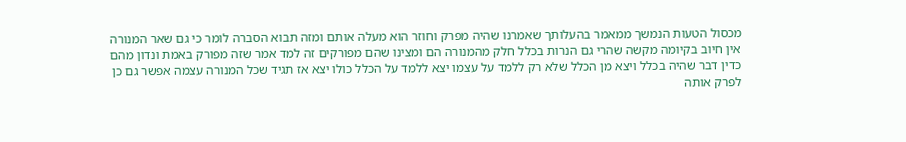מכסול הטעות הנמשך ממאמר בהעלותך שאמרנו שהיה מפרק וחוזר הוא מעלה אותם ומזה תבוא הסברה לומר כי גם שאר המנורה אין חיוב בקיומה מקשה שהרי גם הנרות בכלל חלק מהמנורה הם ומצינו שהם מפורקים זה למד אמר שזה מפורק באמת ונדון מהם כדין דבר שהיה בכלל ויצא מן הכלל שלא רק ללמד על עצמו יצא ללמד על הכלל כולו יצא אז תגיד שכל המנורה עצמה אפשר גם כן לפרק אותה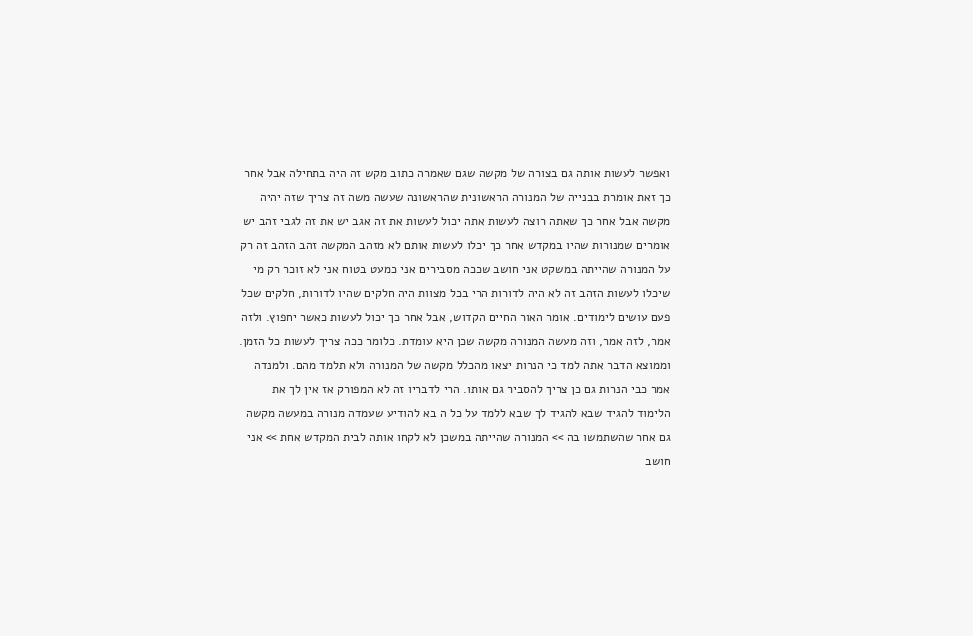ואפשר לעשות אותה גם בצורה של מקשה שגם שאמרה כתוב מקש זה היה בתחילה אבל אחר כך זאת אומרת בבנייה של המנורה הראשונית שהראשונה שעשה משה זה צריך שזה יהיה מקשה אבל אחר כך שאתה רוצה לעשות אתה יכול לעשות את זה אגב יש את זה לגבי זהב יש אומרים שמנורות שהיו במקדש אחר כך יכלו לעשות אותם לא מזהב המקשה זהב הזהב זה רק על המנורה שהייתה במשקט אני חושב שככה מסבירים אני כמעט בטוח אני לא זוכר רק מי שיכלו לעשות הזהב זה לא היה לדורות הרי בכל מצוות היה חלקים שהיו לדורות, חלקים שכל פעם עושים לימודים. אומר האור החיים הקדוש, אבל אחר כך יכול לעשות כאשר יחפוץ. ולזה אמר, לזה אמר, וזה מעשה המנורה מקשה שכן היא עומדת. כלומר ככה צריך לעשות כל הזמן. וממוצא הדבר אתה למד כי הנרות יצאו מהכלל מקשה של המנורה ולא תלמד מהם. ולמנדה אמר כבי הנרות גם כן צריך להסביר גם אותו. הרי לדבריו זה לא המפורק אז אין לך את הלימוד להגיד שבא להגיד לך שבא ללמד על כל ה בא להודיע שעמדה מנורה במעשה מקשה גם אחר שהשתמשו בה >> המנורה שהייתה במשכן לא לקחו אותה לבית המקדש אחת >> אני חושב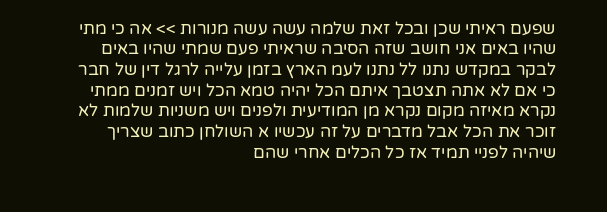שפעם ראיתי שכן ובכל זאת שלמה עשה עשה מנורות >> אה כי מתי שהיו באים אני חושב שזה הסיבה שראיתי פעם שמתי שהיו באים לבקר במקדש נתנו לל נתנו לעמ הארץ בזמן עלייה לרגל דין של חבר כי אם לא אתה תצטבך איתם הכל יהיה טמא הכל ויש זמנים ממתי נקרא מאיזה מקום נקרא מן המודיעית ולפנים ויש משניות שלמות לא זוכר את הכל אבל מדברים על זה עכשיו א השולחן כתוב שצריך שיהיה לפניי תמיד אז כל הכלים אחרי שהם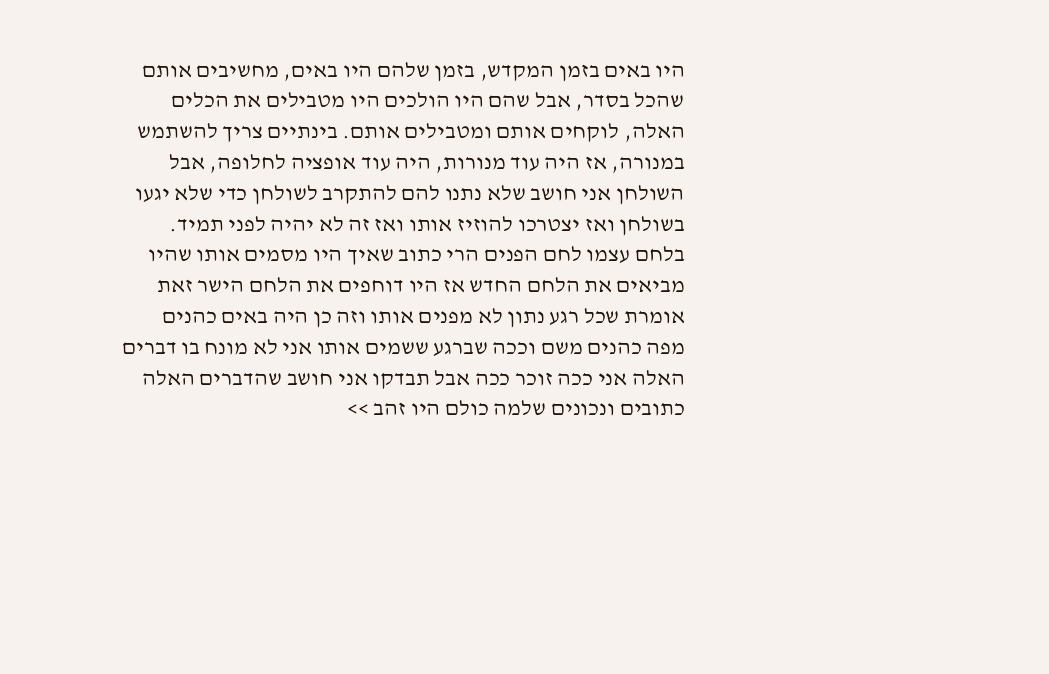היו באים בזמן המקדש, בזמן שלהם היו באים, מחשיבים אותם שהכל בסדר, אבל שהם היו הולכים היו מטבילים את הכלים האלה, לוקחים אותם ומטבילים אותם. בינתיים צריך להשתמש במנורה, אז היה עוד מנורות, היה עוד אופציה לחלופה, אבל השולחן אני חושב שלא נתנו להם להתקרב לשולחן כדי שלא יגעו בשולחן ואז יצטרכו להוזיז אותו ואז זה לא יהיה לפני תמיד. בלחם עצמו לחם הפנים הרי כתוב שאיך היו מסמים אותו שהיו מביאים את הלחם החדש אז היו דוחפים את הלחם הישר זאת אומרת שכל רגע נתון לא מפנים אותו וזה כן היה באים כהנים מפה כהנים משם וככה שברגע ששמים אותו אני לא מונח בו דברים האלה אני ככה זוכר ככה אבל תבדקו אני חושב שהדברים האלה כתובים ונכונים שלמה כולם היו זהב >>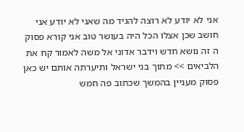אני לא יודע לא רוצה להגיד מה שאני לא יודע אני חושב שכן אצלו הכל היה בעושר טוב אני קורא פסוק ה זה נושא חדש וידבר אדוני אל משה לאמור קח את הלביאים >> מתוך בני ישראל ותיערתה אותם יש כאן פסוק מעניין בהמשך שכתוב פה חמש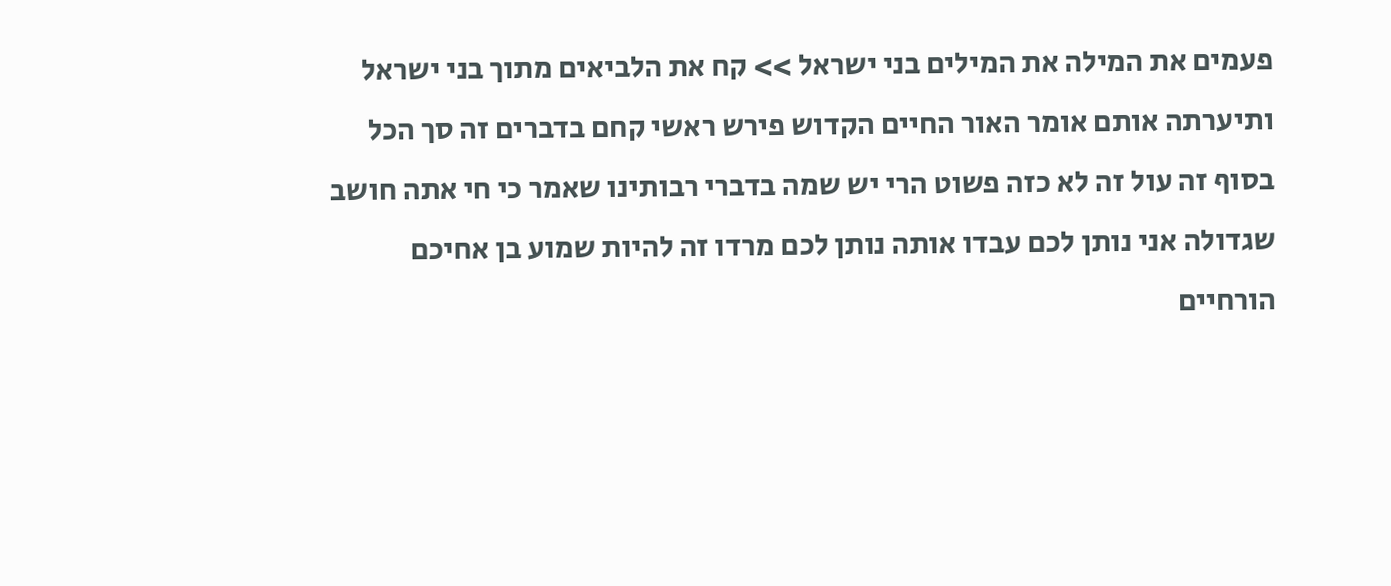פעמים את המילה את המילים בני ישראל >> קח את הלביאים מתוך בני ישראל ותיערתה אותם אומר האור החיים הקדוש פירש ראשי קחם בדברים זה סך הכל בסוף זה עול זה לא כזה פשוט הרי יש שמה בדברי רבותינו שאמר כי חי אתה חושב שגדולה אני נותן לכם עבדו אותה נותן לכם מרדו זה להיות שמוע בן אחיכם הורחיים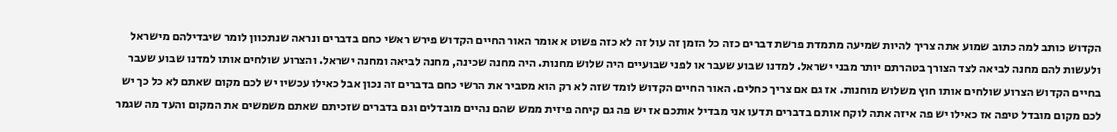הקדוש כותב למה כתוב שמוע אתה צריך להיות שמיעה מתמדת פרשת דברים כזה כל הזמן זה עול זה לא כזה פשוט א אומר האור החיים הקדוש פירש ראשי כחם בדברים ונראה שנתכוון לומר שיבדילהם מישראל ולעשות להם מחנה לביאה לצד הצורך בטהרתם יותר מבני ישראל. למדנו שבוע שעבר או לפני שבועיים היה שלוש מחנות. היה מחנה שכינה, מחנה לביאה ומחנה ישראל. והצרוע שולחים אותו למדנו שבוע שעבר בחיים הקדוש הצרוע שולחים אותו חוץ משלוש מוחנות. אז גם אם צריך כחלים. האור החיים הקדוש לומד שזה לא רק הוא מסביר את הרשי כחם בדברים זה נכון אבל כאילו עכשיו יש לכם מקום שאתם לא כל כך יש לכם מקום מובדל טיפה אז כאילו יש פה איזה אתה לוקח אותם בדברים תדעו אני מבדיל אותכם אז יש פה גם קיחה פיזית ממש שהם נהיים מובדלים וגם בדברים שזכיתם שאתם משמשים את המקום והעד מה שגמר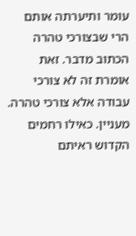עומר ותיערתה אותם הרי שבצורכי טהרה הכתוב מדבר. זאת אומרת זה לא צורכי עבודה אלא צורכי טהרה. מעניין. כאילו רחמים הקדוש ראיתם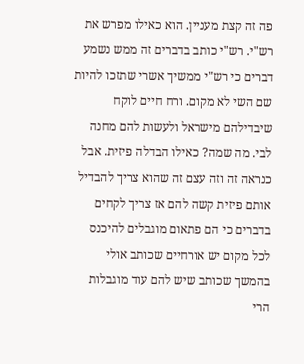פה זה קצת מעניין. הוא כאילו מפרש את רש"י. רש"י כותב בדברים זה ממש נשמע דברים כי רש"י ממשיך אשרי שתזכו להיות שם השי לא מקום. ורח חיים לוקח שיבדילהם מישראל ולעשות להם מחנה לבי. מה שמה? כאילו הבדלה פיזית. אבל כנראה זה וזה עצם זה שהוא צריך להבדיל אותם פיזית קשה להם אז צריך לקחים בדברים כי הם פתאום מוגבלים להיכנס לכל מקום יש אורחיים שכותב אולי בהמשך שכותב שיש להם עוד מוגבלות הרי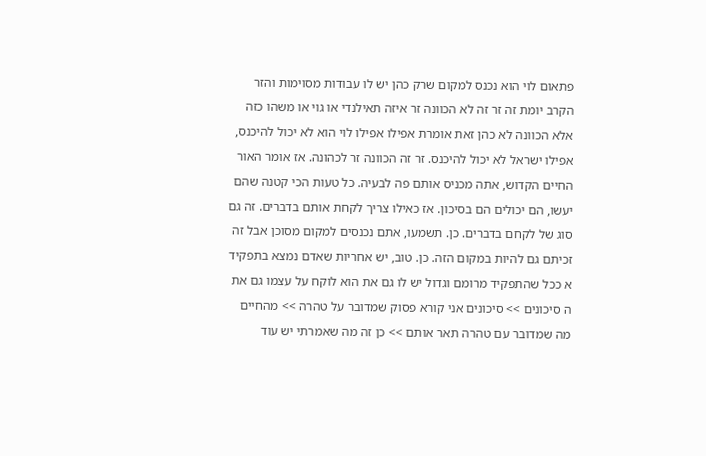פתאום לוי הוא נכנס למקום שרק כהן יש לו עבודות מסוימות והזר הקרב יומת זה זר זה לא הכוונה זר איזה תאילנדי או גוי או משהו כזה אלא הכוונה לא כהן זאת אומרת אפילו אפילו לוי הוא לא יכול להיכנס, אפילו ישראל לא יכול להיכנס. זר זה הכוונה זר לכהונה. אז אומר האור החיים הקדוש, אתה מכניס אותם פה לבעיה. כל טעות הכי קטנה שהם יעשו, הם יכולים הם בסיכון. אז כאילו צריך לקחת אותם בדברים. זה גם סוג של לקחם בדברים. כן. תשמעו, אתם נכנסים למקום מסוכן אבל זה זכיתם גם להיות במקום הזה. כן. טוב, יש אחריות שאדם נמצא בתפקיד א ככל שהתפקיד מרומם וגדול יש לו גם את הוא לוקח על עצמו גם את ה סיכונים >> סיכונים אני קורא פסוק שמדובר על טהרה >> מהחיים מה שמדובר עם טהרה תאר אותם >> כן זה מה שאמרתי יש עוד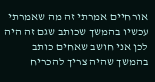אורחיים אמרתי זה מה שאמרתי עכשיו בהמשך שכותב שגם זה היה לכן אני חושב שאחים כותב בהמשך שהיה צריך להכריח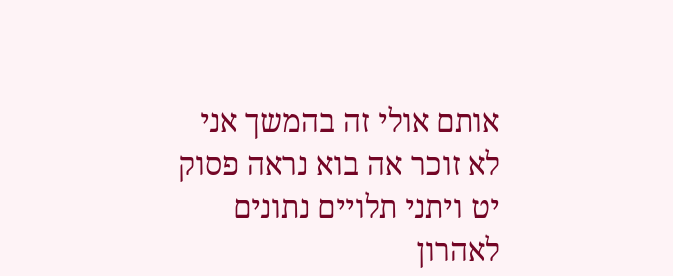אותם אולי זה בהמשך אני לא זוכר אה בוא נראה פסוק יט ויתני תלויים נתונים לאהרון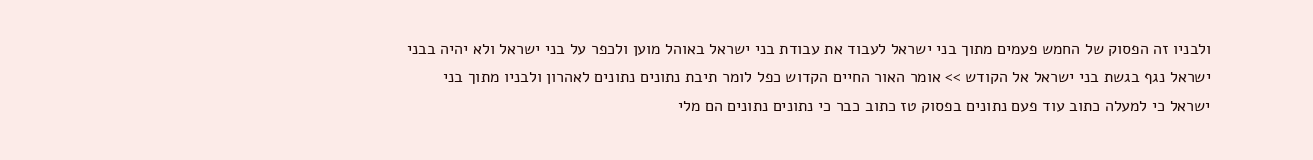ולבניו זה הפסוק של החמש פעמים מתוך בני ישראל לעבוד את עבודת בני ישראל באוהל מוען ולכפר על בני ישראל ולא יהיה בבני ישראל נגף בגשת בני ישראל אל הקודש >> אומר האור החיים הקדוש כפל לומר תיבת נתונים נתונים לאהרון ולבניו מתוך בני ישראל כי למעלה כתוב עוד פעם נתונים בפסוק טז כתוב כבר כי נתונים נתונים הם מלי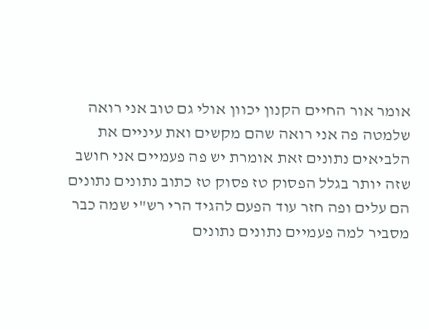אומר אור החיים הקנון יכוון אולי גם טוב אני רואה שלמטה פה אני רואה שהם מקשים ואת עיניים את הלביאים נתונים זאת אומרת יש פה פעמיים אני חושב שזה יותר בגלל הפסוק טז פסוק טז כתוב נתונים נתונים הם עלים ופה חזר עוד הפעם להגיד הרי רש"י שמה כבר מסביר למה פעמיים נתונים נתונים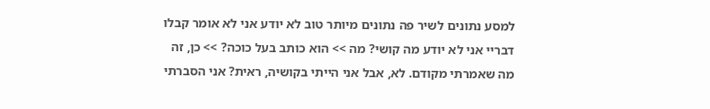למסע נתונים לשיר פה נתונים מיותר טוב לא יודע אני לא אומר קבלו דבריי אני לא יודע מה קושי? מה >> הוא כותב בעל כוכה? >> כן, זה מה שאמרתי מקודם. לא, אבל אני הייתי בקושיה, ראית? אני הסברתי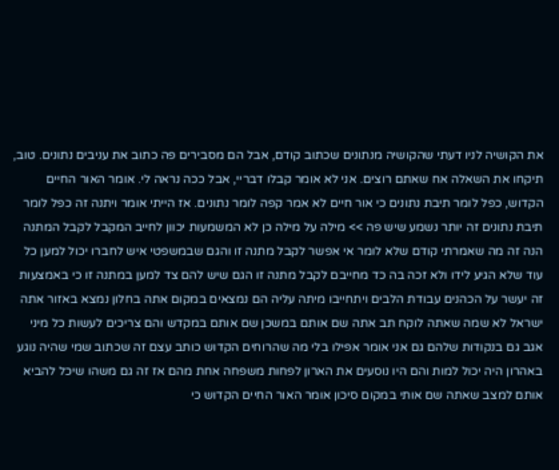את הקושיה לניו דעתי שהקושיה מנתונים שכתוב קודם, אבל הם מסבירים פה כתוב את עניבים נתונים. טוב, תיקחו את השאלה אח שאתם רוצים. אני לא אומר קבלו דבריי, אבל ככה נראה לי. אומר האור החיים הקדוש, כפל לומר תיבת נתונים כי אור חיים לא אמר קפה לומר נתונים. אז הייתי אומר ויתנה זה כפל לומר תיבת נתונים זה יותר נשמע שיש פה >> מילה על מילה כן לא המשמעות יכוון לחייב המקבל לקבל המתנה הנה זה מה שאמרתי קודם שלא לומר אי אפשר לקבל מתנה זו והגם שבמשפטי איש לחברו יכול למען כל עוד שלא הגיע לידו ולא זכה בה כד מחייבם לקבל מתנה זו הגם שיש להם צד למען במתנה זו כי באמצעות זה יעשר על הכהנים עבודת הלבים ויתחייבו מיתה עליה הם נמצאים במקום אתה בחלון נמצא באזור אתה ישראל לא שמה שאתה לוקח תב אתה שם אותם במשכן שם אותם במקדש והם צריכים לעשות כל מיני אגב גם בנקודות שלהם גם אני אומר אפילו בלי מה שהרוחים הקדוש כותב עצם זה שכתוב שמי שהיה נוגע באהרון היה יכול למות והם היו נוסעים את הארון לפחות משפחה אחת מהם אז זה גם משהו שיכל להביא אותם למצב שאתה שם אותי במקום סיכון אומר האור החיים הקדוש כי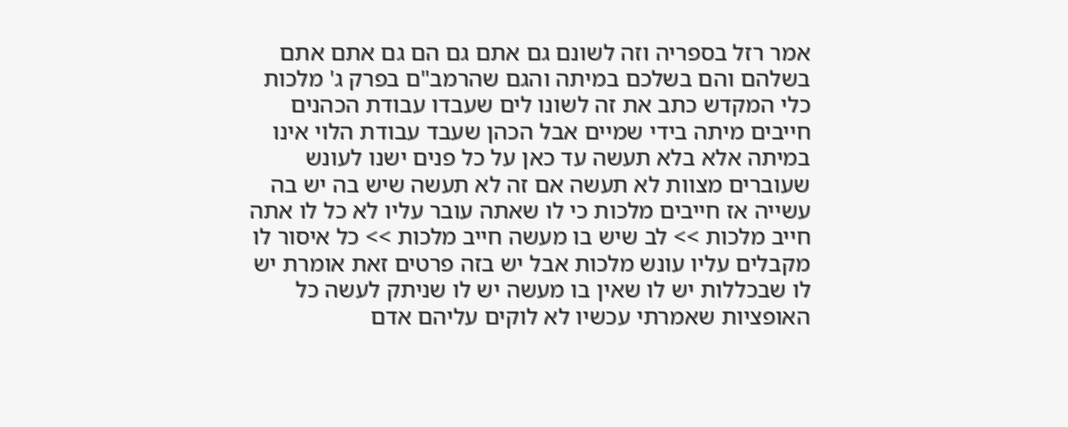אמר רזל בספריה וזה לשונם גם אתם גם הם גם אתם אתם בשלהם והם בשלכם במיתה והגם שהרמב"ם בפרק ג' מלכות כלי המקדש כתב את זה לשונו לים שעבדו עבודת הכהנים חייבים מיתה בידי שמיים אבל הכהן שעבד עבודת הלוי אינו במיתה אלא בלא תעשה עד כאן על כל פנים ישנו לעונש שעוברים מצוות לא תעשה אם זה לא תעשה שיש בה יש בה עשייה אז חייבים מלכות כי לו שאתה עובר עליו לא כל לו אתה חייב מלכות >> לב שיש בו מעשה חייב מלכות >> כל איסור לו מקבלים עליו עונש מלכות אבל יש בזה פרטים זאת אומרת יש לו שבכללות יש לו שאין בו מעשה יש לו שניתק לעשה כל האופציות שאמרתי עכשיו לא לוקים עליהם אדם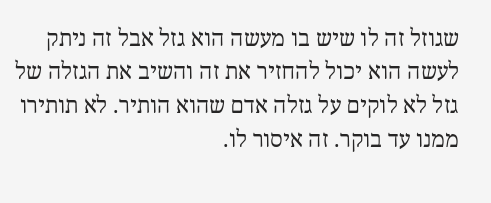שגוזל זה לו שיש בו מעשה הוא גזל אבל זה ניתק לעשה הוא יכול להחזיר את זה והשיב את הגזלה של גזל לא לוקים על גזלה אדם שהוא הותיר. לא תותירו ממנו עד בוקר. זה איסור לו.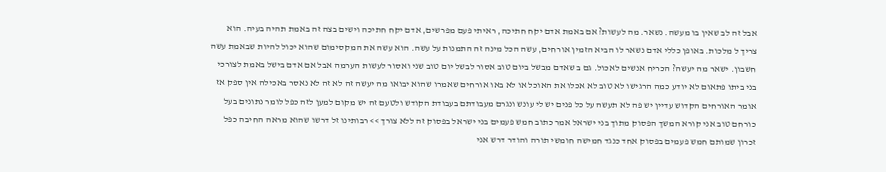אבל זה לב שאין בו מעשה. נשאר. מה לעשות? אם באמת אדם יקח חתיכה, ראיתי פעם מפרשים, אדם יקח חתיכה וישים בצה זה באמת תהיה בעיה. הוא צריך ל מלכות. באופן כללי אדם נשאר לו הביא הזמין אורחים, עשה הכל מינה זה התמנות על עשה. הוא עשה את המקסימום שהוא יכול להיות שבאמת עשה חשבון. ישאר מה יעשה? הכריח אנשים לאכול. גם ב שאדם מבשל ביום טוב אסור לבשל יום טוב שני ואסור לעשות הערמה אבל אם אדם בישל באמת לצורכי בני ביתו פתאום לא יודע כמה הרגישו לא טוב לא אכלו את האוכל או לא באו אורחים שאמרו שהוא יבואו מה יעשה זה לא זה לא נאסר באכילה אין ספק אז אומר האורחים הקדוש עדיין יש פה לא תעשה על כל פנים יש לי עונש ונגרם מעבודתם בעבודת הקודש ולטעם זה יש מקום למען לזה כפל לומר נתונים בעל כורחם טוב אני קורא המשך הפסוק מתוך בני ישראל אמר כתוב חמש פעמים בני ישראל בפסוק זה ללא צורך >> רבותינו זל דרשו שהוא מראה החיבה כפל זכרון שמותם חמש פעמים בפסוק אחד כנגד חמישה חומשי תורה והודר דרש אני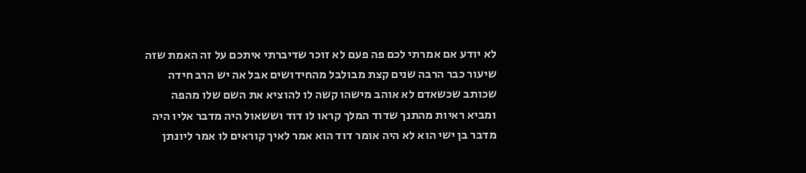לא יודע אם אמרתי לכם פה פעם לא זוכר שדיברתי איתכם על זה האמת שזה שיעור כבר הרבה שנים קצת מבולבל מהחידושים אבל אה יש הרב חידה שכותב שכשאדם לא אוהב מישהו קשה לו להוציא את השם שלו מהפה ומביא ראיות מהתנך שדוד המלך קראו לו דוד וששאול היה מדבר אליו היה מדבר בן ישי הוא לא היה אומר דוד הוא אמר לאיך קוראים לו אמר ליונתן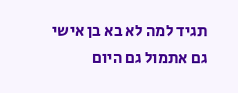תגיד למה לא בא בן אישי גם אתמול גם היום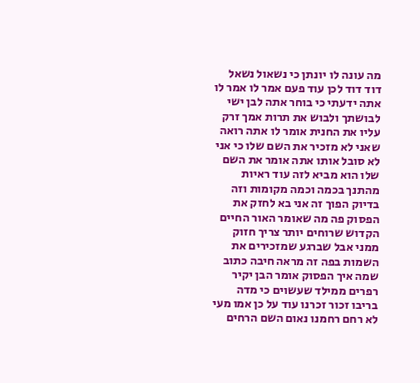מה עונה לו יונתן כי נשאול נשאל דוד דוד לכן עוד פעם אמר לו אמר לו אתה ידעתי כי בוחר אתה לבן ישי לבושתך ולבוש את תרות אמך זרק עליו את החנית אומר לו אתה רואה שאני לא מזכיר את השם שלו כי אני לא סובל אותו אתה אומר את השם שלו הוא מביא לזה עוד ראיות מהתנך בכמה וכמה מקומות וזה בדיוק הפוך זה אני בא לחזק את הפסוק פה מה שאומר האור החיים הקדוש שרוחים יותר צריך חזוק ממני אבל שברגע שמזכירים את השמות בפה זה מראה חיבה כתוב שמה איך הפסוק אומר הבן יקיר רפרים ממילד שעשוים כי מדה בריבו זכור זכרנו עוד על כן אמו מעי לא רחם רחמנו נאום השם הרחים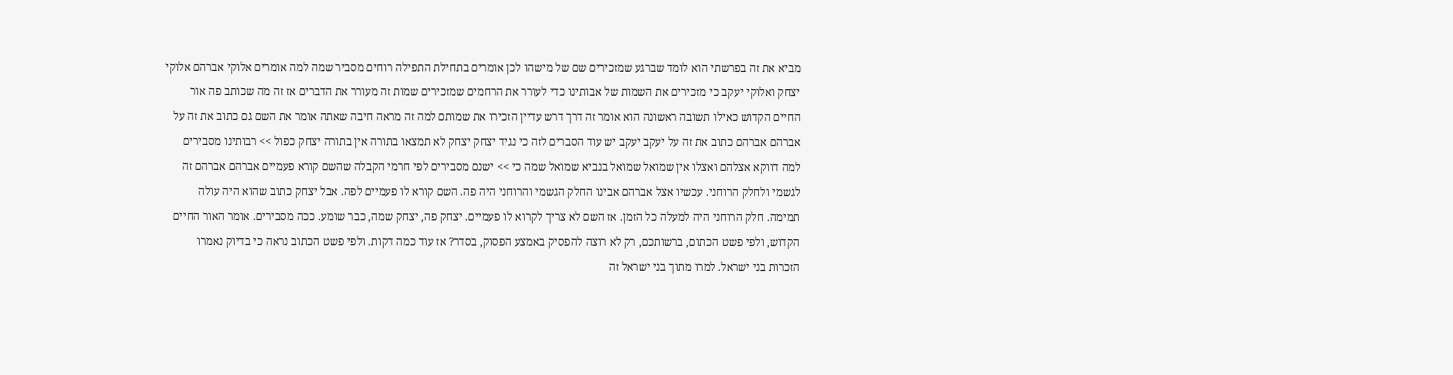מביא את זה בפרשתי הוא לומד שברגע שמזכירים שם של מישהו לכן אומרים בתחילת התפילה רוחים מסביר שמה למה אומרים אלוקי אברהם אלוקי יצחק ואלוקי יעקב כי מזכירים את השמות של אבותינו כדי לעורר את הרחמים שמזכירים שמות זה מעורר את הדברים אז זה מה שכותב פה אור החיים הקדוש כאילו תשובה ראשונה הוא אומר זה דרך דרש עדיין הזכירו את שמותם למה זה מראה חיבה שאתה אומר את השם גם כתוב את זה על אברהם אברהם כתוב את זה על יעקב יעקב יש עוד הסברים לזה כי נגיד יצחק יצחק לא תמצאו בתורה אין בתורה יצחק כפול >> רבותינו מסבירים למה דווקא אצלהם ואצלו אין שמואל שמואל בנביא שמואל שמה כי >> ישנם מסבירים לפי חרמי הקבלה שהשם קורא פעמיים אברהם אברהם זה לגשמי ולחלק הרוחני. עכשיו אצל אברהם אבינו החלק הגשמי והרוחני היה פה. השם קורא לו פעמיים לפה. אבל יצחק כתוב שהוא היה עולה תמימה. חלק הרוחני היה למעלה כל הזמן. אז השם לא צריך לקרוא לו פעמיים. יצחק פה, יצחק שמה, כבר שומע. ככה מסבירים. אומר האור החיים הקדוש, ולפי פשט הכתום, ברשותכם, רק לא רוצה להפסיק באמצע הפסוק, בסדר? אז עוד כמה דקות. ולפי פשט הכתוב נראה כי בדיוק נאמרו הזכרות בני ישראל. למרו מתוך בני ישראל זה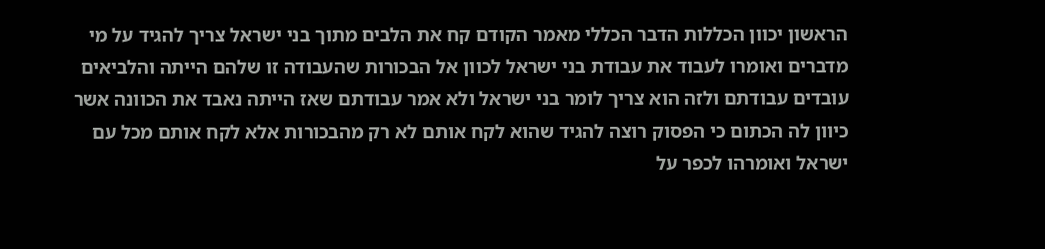הראשון יכוון הכללות הדבר הכללי מאמר הקודם קח את הלבים מתוך בני ישראל צריך להגיד על מי מדברים ואומרו לעבוד את עבודת בני ישראל לכוון אל הבכורות שהעבודה זו שלהם הייתה והלביאים עובדים עבודתם ולזה הוא צריך לומר בני ישראל ולא אמר עבודתם שאז הייתה נאבד את הכוונה אשר כיוון לה הכתום כי הפסוק רוצה להגיד שהוא לקח אותם לא רק מהבכורות אלא לקח אותם מכל עם ישראל ואומרהו לכפר על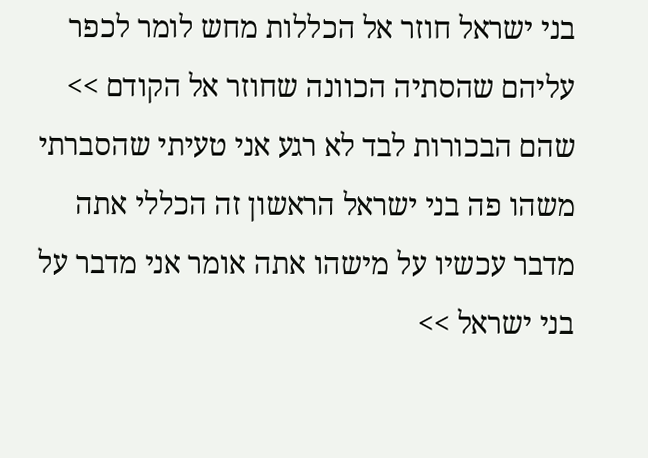בני ישראל חוזר אל הכללות מחש לומר לכפר עליהם שהסתיה הכוונה שחוזר אל הקודם >> שהם הבכורות לבד לא רגע אני טעיתי שהסברתי משהו פה בני ישראל הראשון זה הכללי אתה מדבר עכשיו על מישהו אתה אומר אני מדבר על בני ישראל >>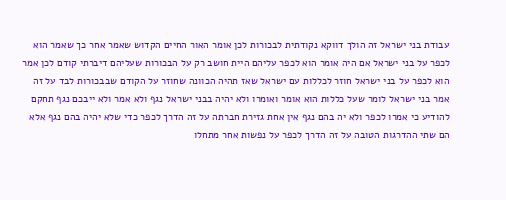עבודת בני ישראל זה הולך דווקא נקודתית לבכורות לכן אומר האור החיים הקדוש שאמר אחר כך שאמר הוא לכפר על בני ישראל אם היה אומר הוא לכפר עליהם היית חושב רק על הבכורות שעליהם דיברתי קודם לכן אמר הוא לכפר על בני ישראל חוזר לכללות עם ישראל שאז תהיה הכוונה שחוזר על הקודם שבבכורות לבד על זה אמר בני ישראל לומר שעל כללות הוא אומר ואומרו ולא יהיה בבני ישראל נגף ולא אמר ולא ייבכם נגף תחקם להודיע כי אמרו לכפר ולא יה בהם נגף אין אחת גזירת חברתה על זה הדרך לכפר כדי שלא יהיה בהם נגף אלא הם שתי ההדרגות הטובה על זה הדרך לכפר על נפשות אחר מתחלו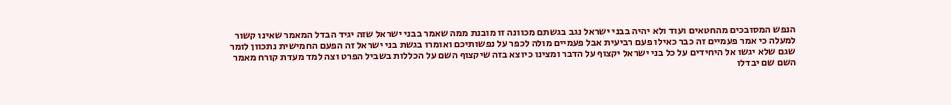הנפש המסובכים מהחטאים ועוד ולא יהיה בבני ישראל נגב בגשתם מכוונה זו מובנת ממה שאמר בבני ישראל שזה יגיד הבדל המאמר שאינו קשור למעלה כי אמר פעמיים זה כבר כאילו פעם רביעית אבל פעמיים מולה לכפר על נפשותיכם ואומרו בגשת בני ישראל זה הפעם החמישית נתכוון לומר שגם שלא יגשו אל היחידים על כל בני ישראל יקצוף על הדבר ומצינו כיוצא בזה שיקצוף השם על הכללות בשביל הפרט וצה למד מעדת קורח מאמר השם שם יבדלו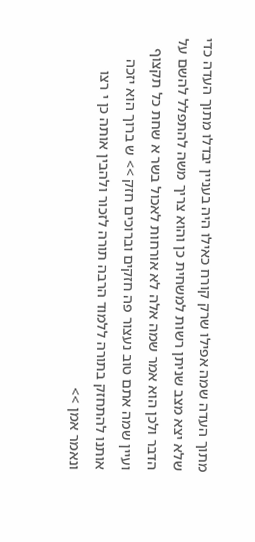מתוך העדה שמה אפילו שרק קורח כאילו היה בעניין יבדלו מתוך העדה כדי שלא יצא מצב שניתן רשות למשחית כן והוא צריך משה להתפלל להשם על הדבר ולכן הוא אמר שמה אלה לא אורחות לאכול בשר א שחת כל תקצוף ועיין שמה אתם טוב נעצור פה חזקים וברוכים חזק >> ש ברוך הוא יזכה אותנו להתחזק בתורה ללמוד הרבה תורה לזכור ולהבין אותה כן י רצו ונאמר אמן >>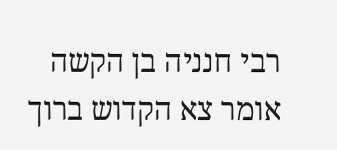רבי חנניה בן הקשה אומר צא הקדוש ברוך